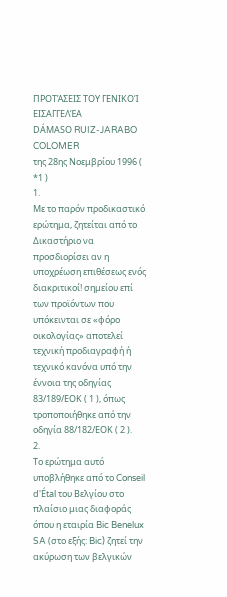ΠΡΟΤΆΣΕΙΣ ΤΟΥ ΓΕΝΙΚΟΊ ΕΙΣΑΓΓΕΛΈΑ
DÁMASO RUIZ-JARABO COLOMER
της 28ης Νοεμβρίου 1996 ( *1 )
1.
Με το παρόν προδικαστικό ερώτημα, ζητείται από το Δικαστήριο να προσδιορίσει αν η υποχρέωση επιθέσεως ενός διακριτικοί! σημείου επί των προϊόντων που υπόκεινται σε «φόρο οικολογίας» αποτελεί τεχνική προδιαγραφή ή τεχνικό κανόνα υπό την έννοια της οδηγίας 83/189/ΕΟΚ ( 1 ), όπως τροποποιήθηκε από την οδηγία 88/182/ΕΟΚ ( 2 ).
2.
Το ερώτημα αυτό υποβλήθηκε από το Conseil d'Étal του Βελγίου στο πλαίσιο μιας διαφοράς όπου η εταιρία Bic Benelux SA (στο εξής: Bic) ζητεί την ακύρωση των βελγικών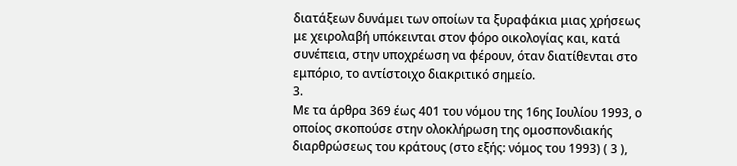διατάξεων δυνάμει των οποίων τα ξυραφάκια μιας χρήσεως με χειρολαβή υπόκεινται στον φόρο οικολογίας και, κατά συνέπεια, στην υποχρέωση να φέρουν, όταν διατίθενται στο εμπόριο, το αντίστοιχο διακριτικό σημείο.
3.
Με τα άρθρα 369 έως 401 του νόμου της 16ης Ιουλίου 1993, ο οποίος σκοπούσε στην ολοκλήρωση της ομοσπονδιακής διαρθρώσεως του κράτους (στο εξής: νόμος του 1993) ( 3 ),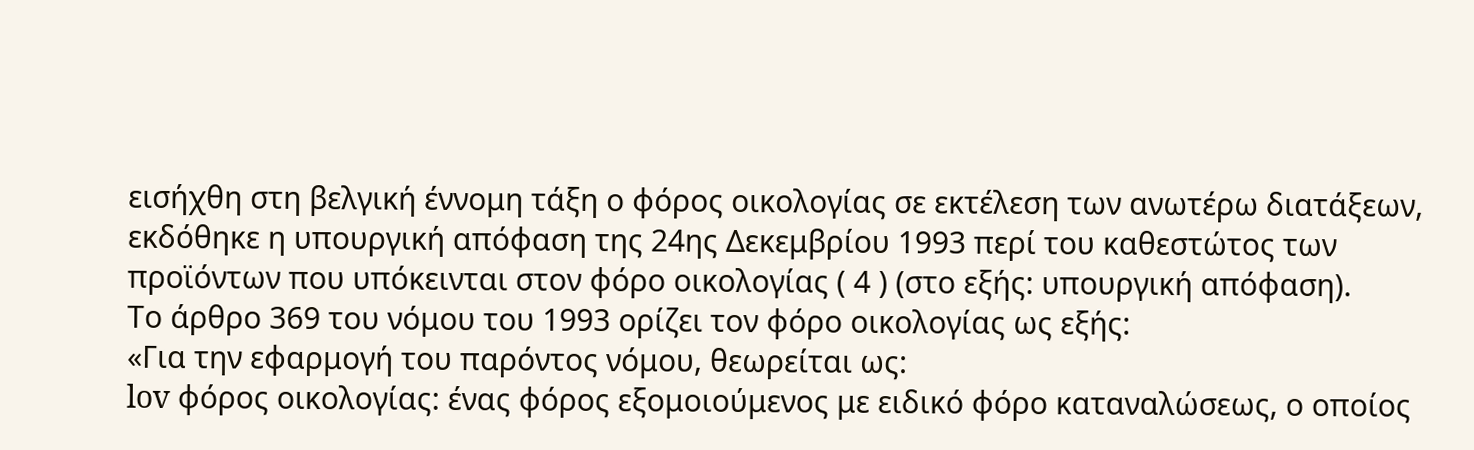εισήχθη στη βελγική έννομη τάξη ο φόρος οικολογίας σε εκτέλεση των ανωτέρω διατάξεων, εκδόθηκε η υπουργική απόφαση της 24ης Δεκεμβρίου 1993 περί του καθεστώτος των προϊόντων που υπόκεινται στον φόρο οικολογίας ( 4 ) (στο εξής: υπουργική απόφαση).
Το άρθρο 369 του νόμου του 1993 ορίζει τον φόρο οικολογίας ως εξής:
«Για την εφαρμογή του παρόντος νόμου, θεωρείται ως:
lov φόρος οικολογίας: ένας φόρος εξομοιούμενος με ειδικό φόρο καταναλώσεως, ο οποίος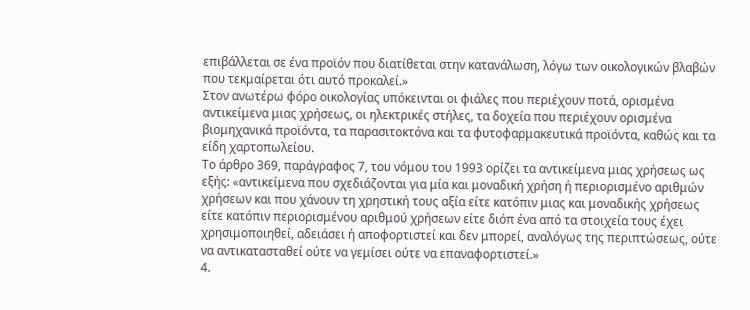επιβάλλεται σε ένα προϊόν που διατίθεται στην κατανάλωση, λόγω των οικολογικών βλαβών που τεκμαίρεται ότι αυτό προκαλεί.»
Στον ανωτέρω φόρο οικολογίας υπόκεινται οι φιάλες που περιέχουν ποτά, ορισμένα αντικείμενα μιας χρήσεως, οι ηλεκτρικές στήλες, τα δοχεία που περιέχουν ορισμένα βιομηχανικά προϊόντα, τα παρασιτοκτόνα και τα φυτοφαρμακευτικά προϊόντα, καθώς και τα είδη χαρτοπωλείου.
Το άρθρο 369, παράγραφος 7, του νόμου του 1993 ορίζει τα αντικείμενα μιας χρήσεως ως εξής: «αντικείμενα που σχεδιάζονται για μία και μοναδική χρήση ή περιορισμένο αριθμών χρήσεων και που χάνουν τη χρηστική τους αξία είτε κατόπιν μιας και μοναδικής χρήσεως είτε κατόπιν περιορισμένου αριθμού χρήσεων είτε διόπ ένα από τα στοιχεία τους έχει χρησιμοποιηθεί, αδειάσει ή αποφορτιστεί και δεν μπορεί, αναλόγως της περιπτώσεως, ούτε να αντικατασταθεί ούτε να γεμίσει ούτε να επαναφορτιστεί.»
4.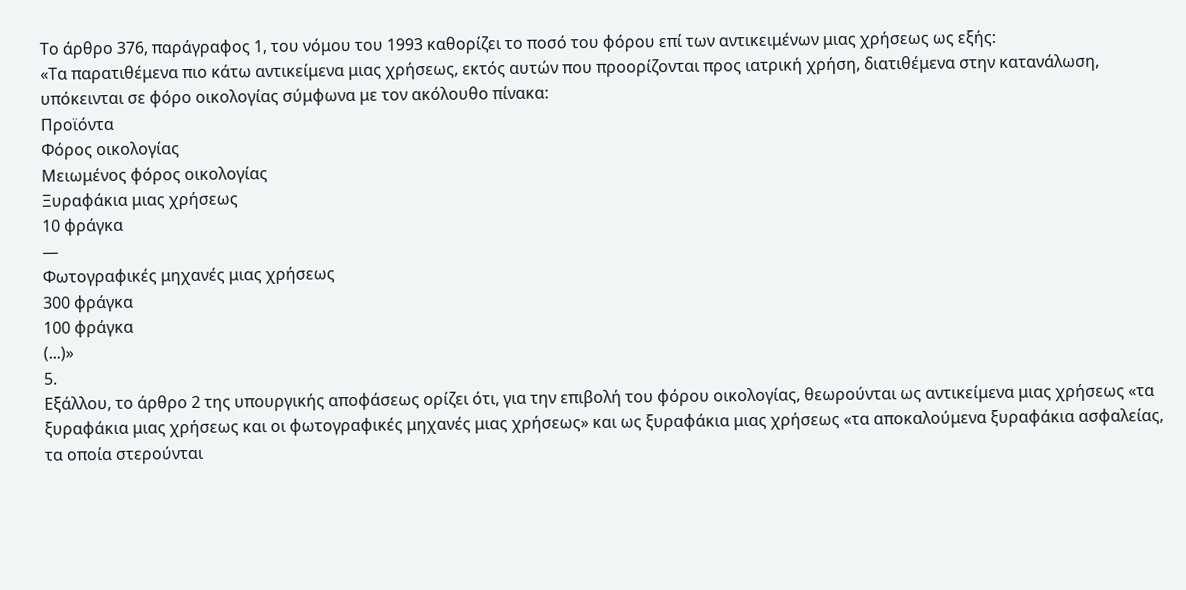Το άρθρο 376, παράγραφος 1, του νόμου του 1993 καθορίζει το ποσό του φόρου επί των αντικειμένων μιας χρήσεως ως εξής:
«Τα παρατιθέμενα πιο κάτω αντικείμενα μιας χρήσεως, εκτός αυτών που προορίζονται προς ιατρική χρήση, διατιθέμενα στην κατανάλωση, υπόκεινται σε φόρο οικολογίας σύμφωνα με τον ακόλουθο πίνακα:
Προϊόντα
Φόρος οικολογίας
Μειωμένος φόρος οικολογίας
Ξυραφάκια μιας χρήσεως
10 φράγκα
—
Φωτογραφικές μηχανές μιας χρήσεως
300 φράγκα
100 φράγκα
(...)»
5.
Εξάλλου, το άρθρο 2 της υπουργικής αποφάσεως ορίζει ότι, για την επιβολή του φόρου οικολογίας, θεωρούνται ως αντικείμενα μιας χρήσεως «τα ξυραφάκια μιας χρήσεως και οι φωτογραφικές μηχανές μιας χρήσεως» και ως ξυραφάκια μιας χρήσεως «τα αποκαλούμενα ξυραφάκια ασφαλείας, τα οποία στερούνται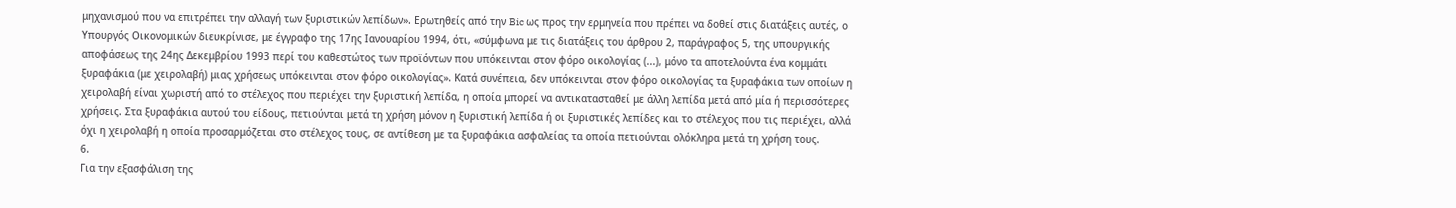μηχανισμού που να επιτρέπει την αλλαγή των ξυριστικών λεπίδων». Ερωτηθείς από την Bic ως προς την ερμηνεία που πρέπει να δοθεί στις διατάξεις αυτές, ο Υπουργός Οικονομικών διευκρίνισε, με έγγραφο της 17ης Ιανουαρίου 1994, ότι, «σύμφωνα με τις διατάξεις του άρθρου 2, παράγραφος 5, της υπουργικής αποφάσεως της 24ης Δεκεμβρίου 1993 περί του καθεστώτος των προϊόντων που υπόκεινται στον φόρο οικολογίας (...), μόνο τα αποτελούντα ένα κομμάτι ξυραφάκια (με χειρολαβή) μιας χρήσεως υπόκεινται στον φόρο οικολογίας». Κατά συνέπεια, δεν υπόκεινται στον φόρο οικολογίας τα ξυραφάκια των οποίων η χειρολαβή είναι χωριστή από το στέλεχος που περιέχει την ξυριστική λεπίδα, η οποία μπορεί να αντικατασταθεί με άλλη λεπίδα μετά από μία ή περισσότερες χρήσεις. Στα ξυραφάκια αυτού του είδους, πετιούνται μετά τη χρήση μόνον η ξυριστική λεπίδα ή οι ξυριστικές λεπίδες και το στέλεχος που τις περιέχει, αλλά όχι η χειρολαβή η οποία προσαρμόζεται στο στέλεχος τους, σε αντίθεση με τα ξυραφάκια ασφαλείας τα οποία πετιούνται ολόκληρα μετά τη χρήση τους.
6.
Για την εξασφάλιση της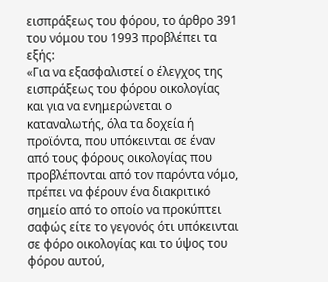εισπράξεως του φόρου, το άρθρο 391 του νόμου του 1993 προβλέπει τα εξής:
«Για να εξασφαλιστεί ο έλεγχος της εισπράξεως του φόρου οικολογίας και για να ενημερώνεται ο καταναλωτής, όλα τα δοχεία ή προϊόντα, που υπόκεινται σε έναν από τους φόρους οικολογίας που προβλέπονται από τον παρόντα νόμο, πρέπει να φέρουν ένα διακριτικό σημείο από το οποίο να προκύπτει σαφώς είτε το γεγονός ότι υπόκεινται σε φόρο οικολογίας και το ύψος του φόρου αυτού,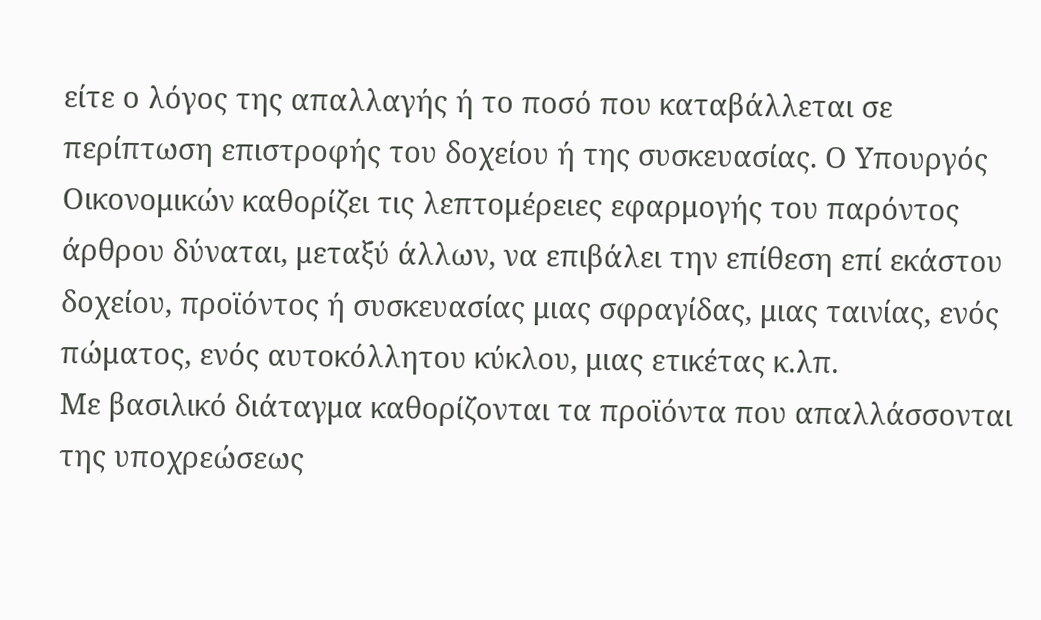είτε ο λόγος της απαλλαγής ή το ποσό που καταβάλλεται σε περίπτωση επιστροφής του δοχείου ή της συσκευασίας. Ο Υπουργός Οικονομικών καθορίζει τις λεπτομέρειες εφαρμογής του παρόντος άρθρου δύναται, μεταξύ άλλων, να επιβάλει την επίθεση επί εκάστου δοχείου, προϊόντος ή συσκευασίας μιας σφραγίδας, μιας ταινίας, ενός πώματος, ενός αυτοκόλλητου κύκλου, μιας ετικέτας κ.λπ.
Με βασιλικό διάταγμα καθορίζονται τα προϊόντα που απαλλάσσονται της υποχρεώσεως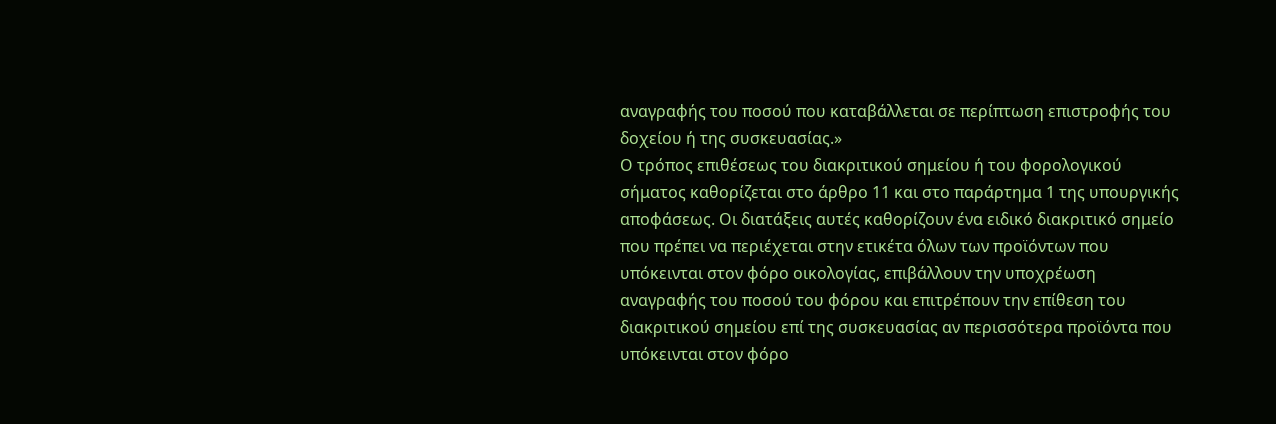αναγραφής του ποσού που καταβάλλεται σε περίπτωση επιστροφής του δοχείου ή της συσκευασίας.»
Ο τρόπος επιθέσεως του διακριτικού σημείου ή του φορολογικού σήματος καθορίζεται στο άρθρο 11 και στο παράρτημα 1 της υπουργικής αποφάσεως. Οι διατάξεις αυτές καθορίζουν ένα ειδικό διακριτικό σημείο που πρέπει να περιέχεται στην ετικέτα όλων των προϊόντων που υπόκεινται στον φόρο οικολογίας, επιβάλλουν την υποχρέωση αναγραφής του ποσού του φόρου και επιτρέπουν την επίθεση του διακριτικού σημείου επί της συσκευασίας αν περισσότερα προϊόντα που υπόκεινται στον φόρο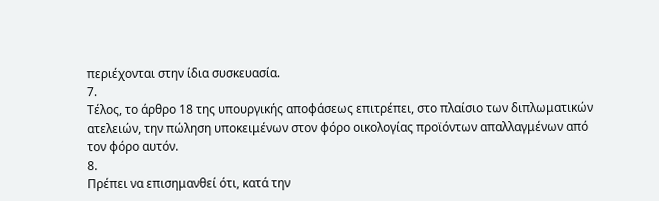περιέχονται στην ίδια συσκευασία.
7.
Τέλος, το άρθρο 18 της υπουργικής αποφάσεως επιτρέπει, στο πλαίσιο των διπλωματικών ατελειών, την πώληση υποκειμένων στον φόρο οικολογίας προϊόντων απαλλαγμένων από τον φόρο αυτόν.
8.
Πρέπει να επισημανθεί ότι, κατά την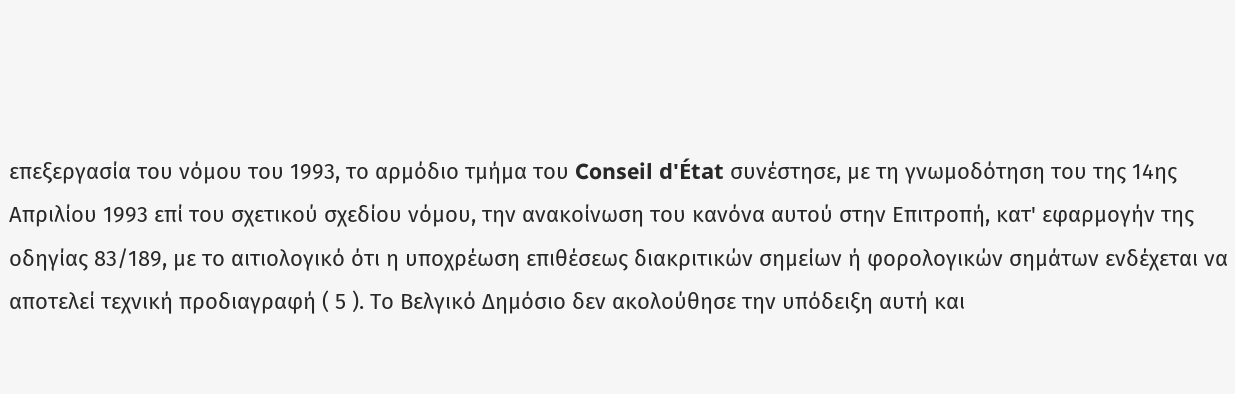επεξεργασία του νόμου του 1993, το αρμόδιο τμήμα του Conseil d'État συνέστησε, με τη γνωμοδότηση του της 14ης Απριλίου 1993 επί του σχετικού σχεδίου νόμου, την ανακοίνωση του κανόνα αυτού στην Επιτροπή, κατ' εφαρμογήν της οδηγίας 83/189, με το αιτιολογικό ότι η υποχρέωση επιθέσεως διακριτικών σημείων ή φορολογικών σημάτων ενδέχεται να αποτελεί τεχνική προδιαγραφή ( 5 ). Το Βελγικό Δημόσιο δεν ακολούθησε την υπόδειξη αυτή και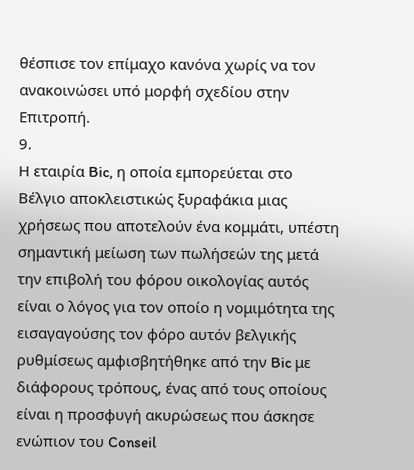θέσπισε τον επίμαχο κανόνα χωρίς να τον ανακοινώσει υπό μορφή σχεδίου στην Επιτροπή.
9.
Η εταιρία Bic, η οποία εμπορεύεται στο Βέλγιο αποκλειστικώς ξυραφάκια μιας χρήσεως που αποτελούν ένα κομμάτι, υπέστη σημαντική μείωση των πωλήσεών της μετά την επιβολή του φόρου οικολογίας αυτός είναι ο λόγος για τον οποίο η νομιμότητα της εισαγαγούσης τον φόρο αυτόν βελγικής ρυθμίσεως αμφισβητήθηκε από την Bic με διάφορους τρόπους, ένας από τους οποίους είναι η προσφυγή ακυρώσεως που άσκησε ενώπιον του Conseil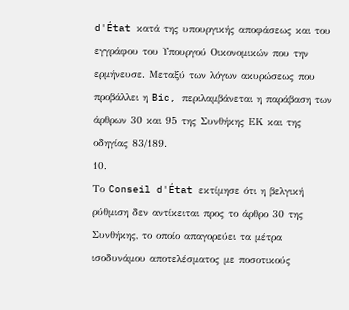d'État κατά της υπουργικής αποφάσεως και του εγγράφου του Υπουργού Οικονομικών που την ερμήνευσε. Μεταξύ των λόγων ακυρώσεως που προβάλλει η Bic, περιλαμβάνεται η παράβαση των άρθρων 30 και 95 της Συνθήκης ΕΚ και της οδηγίας 83/189.
10.
Το Conseil d'État εκτίμησε ότι η βελγική ρύθμιση δεν αντίκειται προς το άρθρο 30 της Συνθήκης, το οποίο απαγορεύει τα μέτρα ισοδυνάμου αποτελέσματος με ποσοτικούς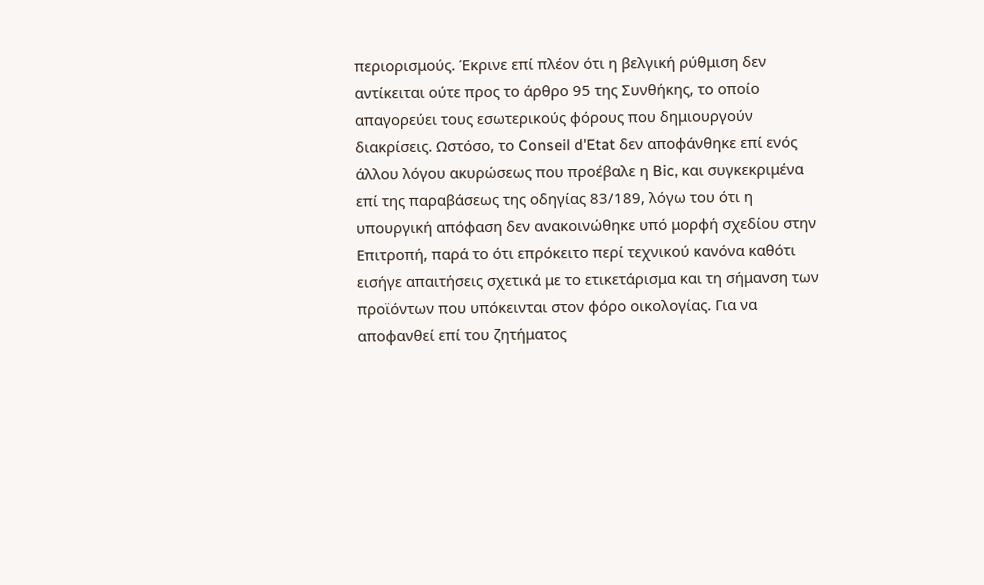περιορισμούς. Έκρινε επί πλέον ότι η βελγική ρύθμιση δεν αντίκειται ούτε προς το άρθρο 95 της Συνθήκης, το οποίο απαγορεύει τους εσωτερικούς φόρους που δημιουργούν διακρίσεις. Ωστόσο, το Conseil d'Etat δεν αποφάνθηκε επί ενός άλλου λόγου ακυρώσεως που προέβαλε η Bic, και συγκεκριμένα επί της παραβάσεως της οδηγίας 83/189, λόγω του ότι η υπουργική απόφαση δεν ανακοινώθηκε υπό μορφή σχεδίου στην Επιτροπή, παρά το ότι επρόκειτο περί τεχνικού κανόνα καθότι εισήγε απαιτήσεις σχετικά με το ετικετάρισμα και τη σήμανση των προϊόντων που υπόκεινται στον φόρο οικολογίας. Για να αποφανθεί επί του ζητήματος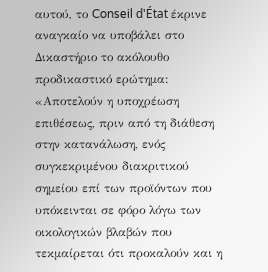αυτού, το Conseil d'État έκρινε αναγκαίο να υποβάλει στο Δικαστήριο το ακόλουθο προδικαστικό ερώτημα:
«Αποτελούν η υποχρέωση επιθέσεως, πριν από τη διάθεση στην κατανάλωση, ενός συγκεκριμένου διακριτικού σημείου επί των προϊόντων που υπόκεινται σε φόρο λόγω των οικολογικών βλαβών που τεκμαίρεται ότι προκαλούν και η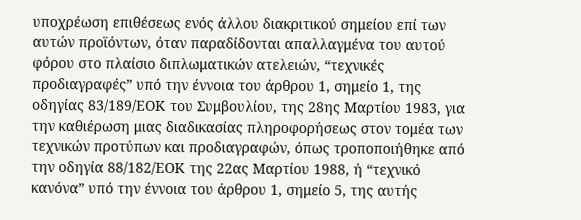υποχρέωση επιθέσεως ενός άλλου διακριτικού σημείου επί των αυτών προϊόντων, όταν παραδίδονται απαλλαγμένα του αυτού φόρου στο πλαίσιο διπλωματικών ατελειών, “τεχνικές προδιαγραφές” υπό την έννοια του άρθρου 1, σημείο 1, της οδηγίας 83/189/ΕΟΚ του Συμβουλίου, της 28ης Μαρτίου 1983, για την καθιέρωση μιας διαδικασίας πληροφορήσεως στον τομέα των τεχνικών προτύπων και προδιαγραφών, όπως τροποποιήθηκε από την οδηγία 88/182/ΕΟΚ της 22ας Μαρτίου 1988, ή “τεχνικό κανόνα” υπό την έννοια του άρθρου 1, σημείο 5, της αυτής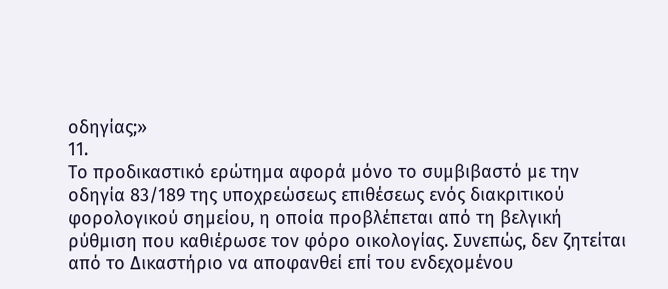οδηγίας;»
11.
Το προδικαστικό ερώτημα αφορά μόνο το συμβιβαστό με την οδηγία 83/189 της υποχρεώσεως επιθέσεως ενός διακριτικού φορολογικού σημείου, η οποία προβλέπεται από τη βελγική ρύθμιση που καθιέρωσε τον φόρο οικολογίας. Συνεπώς, δεν ζητείται από το Δικαστήριο να αποφανθεί επί του ενδεχομένου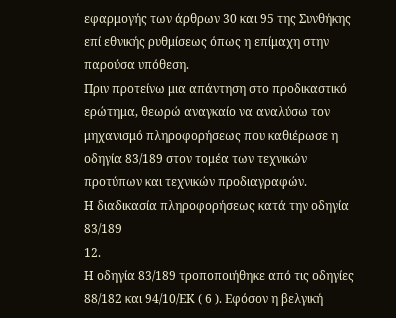εφαρμογής των άρθρων 30 και 95 της Συνθήκης επί εθνικής ρυθμίσεως όπως η επίμαχη στην παρούσα υπόθεση.
Πριν προτείνω μια απάντηση στο προδικαστικό ερώτημα, θεωρώ αναγκαίο να αναλύσω τον μηχανισμό πληροφορήσεως που καθιέρωσε η οδηγία 83/189 στον τομέα των τεχνικών προτύπων και τεχνικών προδιαγραφών.
Η διαδικασία πληροφορήσεως κατά την οδηγία 83/189
12.
Η οδηγία 83/189 τροποποιήθηκε από τις οδηγίες 88/182 και 94/10/ΕΚ ( 6 ). Εφόσον η βελγική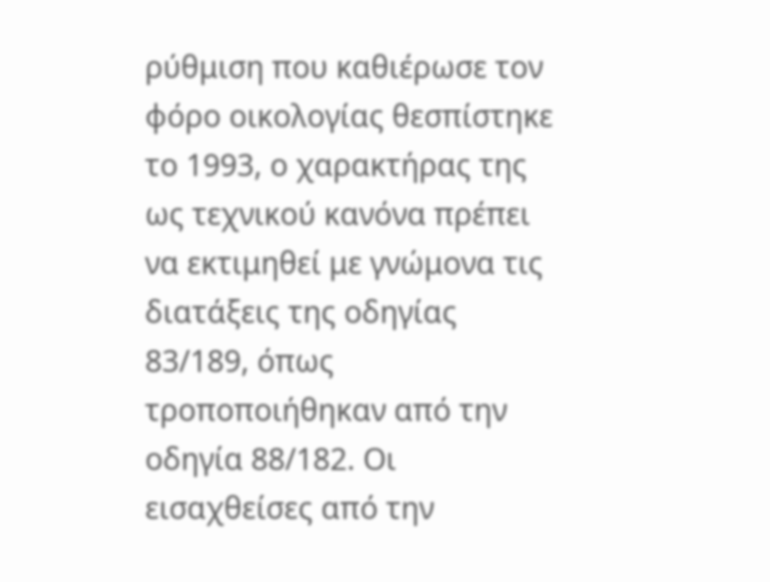ρύθμιση που καθιέρωσε τον φόρο οικολογίας θεσπίστηκε το 1993, ο χαρακτήρας της ως τεχνικού κανόνα πρέπει να εκτιμηθεί με γνώμονα τις διατάξεις της οδηγίας 83/189, όπως τροποποιήθηκαν από την οδηγία 88/182. Οι εισαχθείσες από την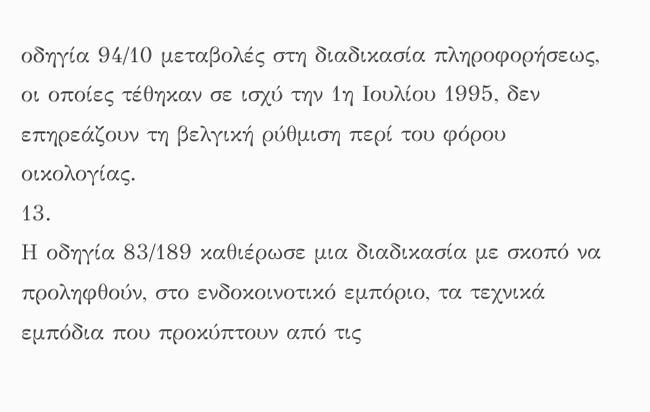οδηγία 94/10 μεταβολές στη διαδικασία πληροφορήσεως, οι οποίες τέθηκαν σε ισχύ την 1η Ιουλίου 1995, δεν επηρεάζουν τη βελγική ρύθμιση περί του φόρου οικολογίας.
13.
Η οδηγία 83/189 καθιέρωσε μια διαδικασία με σκοπό να προληφθούν, στο ενδοκοινοτικό εμπόριο, τα τεχνικά εμπόδια που προκύπτουν από τις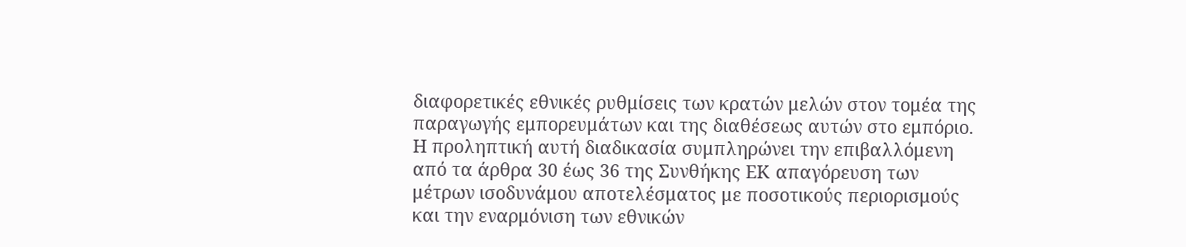διαφορετικές εθνικές ρυθμίσεις των κρατών μελών στον τομέα της παραγωγής εμπορευμάτων και της διαθέσεως αυτών στο εμπόριο. Η προληπτική αυτή διαδικασία συμπληρώνει την επιβαλλόμενη από τα άρθρα 30 έως 36 της Συνθήκης ΕΚ απαγόρευση των μέτρων ισοδυνάμου αποτελέσματος με ποσοτικούς περιορισμούς και την εναρμόνιση των εθνικών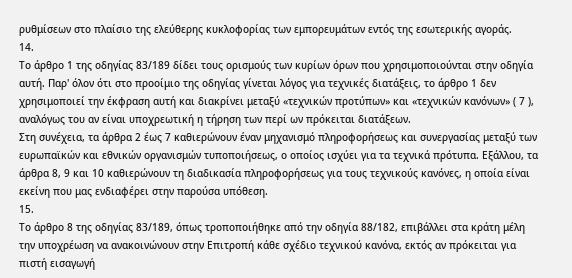ρυθμίσεων στο πλαίσιο της ελεύθερης κυκλοφορίας των εμπορευμάτων εντός της εσωτερικής αγοράς.
14.
Το άρθρο 1 της οδηγίας 83/189 δίδει τους ορισμούς των κυρίων όρων που χρησιμοποιούνται στην οδηγία αυτή. Παρ' όλον ότι στο προοίμιο της οδηγίας γίνεται λόγος για τεχνικές διατάξεις, το άρθρο 1 δεν χρησιμοποιεί την έκφραση αυτή και διακρίνει μεταξύ «τεχνικών προτύπων» και «τεχνικών κανόνων» ( 7 ), αναλόγως του αν είναι υποχρεωτική η τήρηση των περί ων πρόκειται διατάξεων.
Στη συνέχεια, τα άρθρα 2 έως 7 καθιερώνουν έναν μηχανισμό πληροφορήσεως και συνεργασίας μεταξύ των ευρωπαϊκών και εθνικών οργανισμών τυποποιήσεως, ο οποίος ισχύει για τα τεχνικά πρότυπα. Εξάλλου, τα άρθρα 8, 9 και 10 καθιερώνουν τη διαδικασία πληροφορήσεως για τους τεχνικούς κανόνες, η οποία είναι εκείνη που μας ενδιαφέρει στην παρούσα υπόθεση.
15.
Το άρθρο 8 της οδηγίας 83/189, όπως τροποποιήθηκε από την οδηγία 88/182, επιβάλλει στα κράτη μέλη την υποχρέωση να ανακοινώνουν στην Επιτροπή κάθε σχέδιο τεχνικού κανόνα, εκτός αν πρόκειται για πιστή εισαγωγή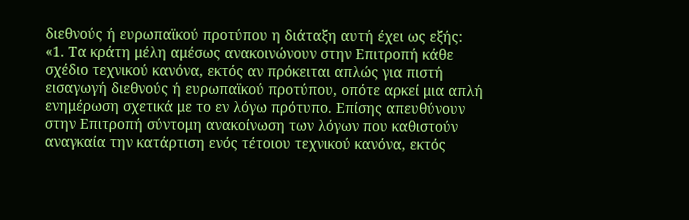διεθνούς ή ευρωπαϊκού προτύπου η διάταξη αυτή έχει ως εξής:
«1. Τα κράτη μέλη αμέσως ανακοινώνουν στην Επιτροπή κάθε σχέδιο τεχνικού κανόνα, εκτός αν πρόκειται απλώς για πιστή εισαγωγή διεθνούς ή ευρωπαϊκού προτύπου, οπότε αρκεί μια απλή ενημέρωση σχετικά με το εν λόγω πρότυπο. Επίσης απευθύνουν στην Επιτροπή σύντομη ανακοίνωση των λόγων που καθιστούν αναγκαία την κατάρτιση ενός τέτοιου τεχνικού κανόνα, εκτός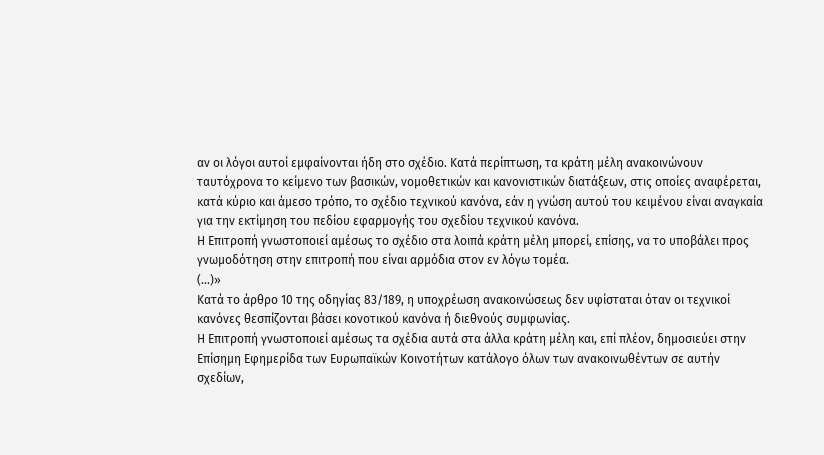αν οι λόγοι αυτοί εμφαίνονται ήδη στο σχέδιο. Κατά περίπτωση, τα κράτη μέλη ανακοινώνουν ταυτόχρονα το κείμενο των βασικών, νομοθετικών και κανονιστικών διατάξεων, στις οποίες αναφέρεται, κατά κύριο και άμεσο τρόπο, το σχέδιο τεχνικού κανόνα, εάν η γνώση αυτού του κειμένου είναι αναγκαία για την εκτίμηση του πεδίου εφαρμογής του σχεδίου τεχνικού κανόνα.
Η Επιτροπή γνωστοποιεί αμέσως το σχέδιο στα λοιπά κράτη μέλη μπορεί, επίσης, να το υποβάλει προς γνωμοδότηση στην επιτροπή που είναι αρμόδια στον εν λόγω τομέα.
(...)»
Κατά το άρθρο 10 της οδηγίας 83/189, η υποχρέωση ανακοινώσεως δεν υφίσταται όταν οι τεχνικοί κανόνες θεσπίζονται βάσει κονοτικού κανόνα ή διεθνούς συμφωνίας.
Η Επιτροπή γνωστοποιεί αμέσως τα σχέδια αυτά στα άλλα κράτη μέλη και, επί πλέον, δημοσιεύει στην Επίσημη Εφημερίδα των Ευρωπαϊκών Κοινοτήτων κατάλογο όλων των ανακοινωθέντων σε αυτήν σχεδίων,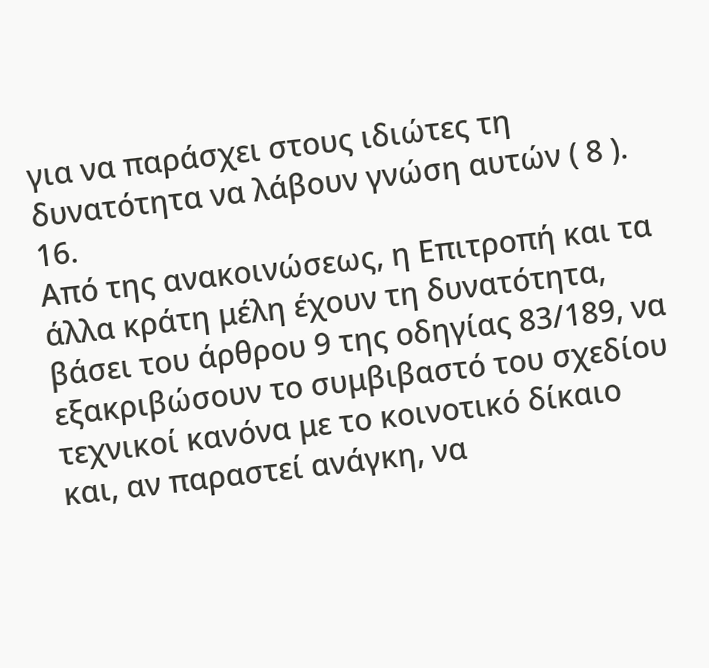για να παράσχει στους ιδιώτες τη δυνατότητα να λάβουν γνώση αυτών ( 8 ).
16.
Από της ανακοινώσεως, η Επιτροπή και τα άλλα κράτη μέλη έχουν τη δυνατότητα, βάσει του άρθρου 9 της οδηγίας 83/189, να εξακριβώσουν το συμβιβαστό του σχεδίου τεχνικοί κανόνα με το κοινοτικό δίκαιο και, αν παραστεί ανάγκη, να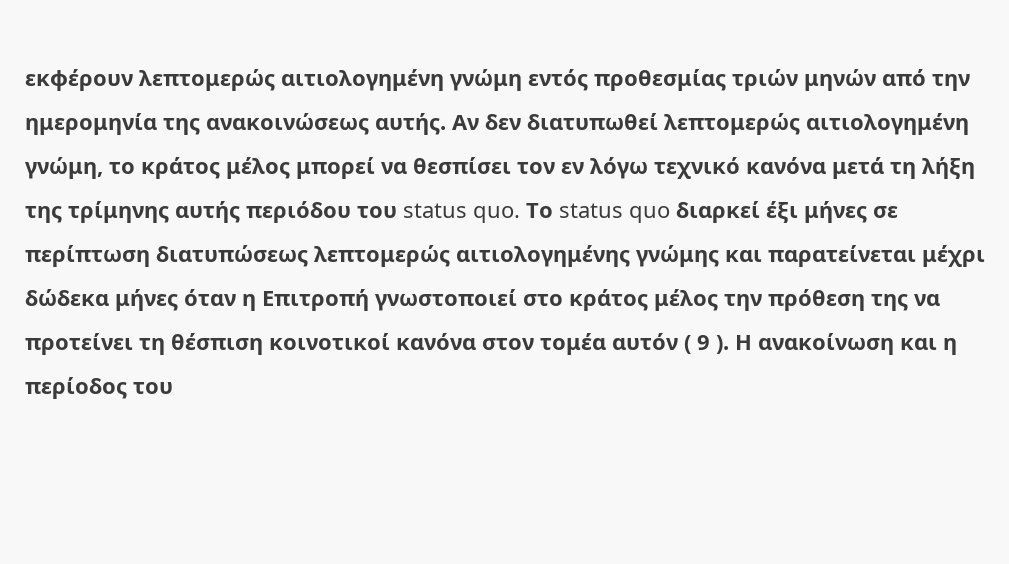εκφέρουν λεπτομερώς αιτιολογημένη γνώμη εντός προθεσμίας τριών μηνών από την ημερομηνία της ανακοινώσεως αυτής. Αν δεν διατυπωθεί λεπτομερώς αιτιολογημένη γνώμη, το κράτος μέλος μπορεί να θεσπίσει τον εν λόγω τεχνικό κανόνα μετά τη λήξη της τρίμηνης αυτής περιόδου του status quo. Το status quo διαρκεί έξι μήνες σε περίπτωση διατυπώσεως λεπτομερώς αιτιολογημένης γνώμης και παρατείνεται μέχρι δώδεκα μήνες όταν η Επιτροπή γνωστοποιεί στο κράτος μέλος την πρόθεση της να προτείνει τη θέσπιση κοινοτικοί κανόνα στον τομέα αυτόν ( 9 ). Η ανακοίνωση και η περίοδος του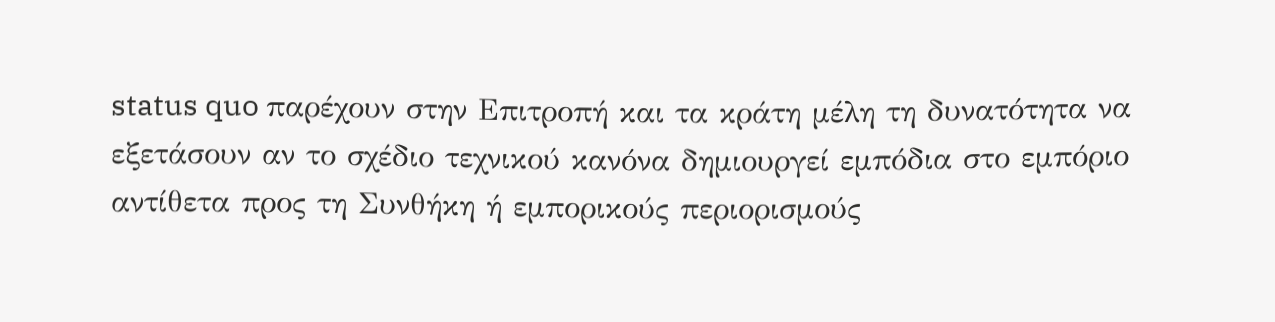status quo παρέχουν στην Επιτροπή και τα κράτη μέλη τη δυνατότητα να εξετάσουν αν το σχέδιο τεχνικού κανόνα δημιουργεί εμπόδια στο εμπόριο αντίθετα προς τη Συνθήκη ή εμπορικούς περιορισμούς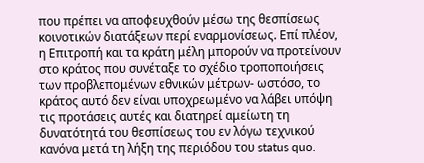που πρέπει να αποφευχθούν μέσω της θεσπίσεως κοινοτικών διατάξεων περί εναρμονίσεως. Επί πλέον, η Επιτροπή και τα κράτη μέλη μπορούν να προτείνουν στο κράτος που συνέταξε το σχέδιο τροποποιήσεις των προβλεπομένων εθνικών μέτρων- ωστόσο, το κράτος αυτό δεν είναι υποχρεωμένο να λάβει υπόψη τις προτάσεις αυτές και διατηρεί αμείωτη τη δυνατότητά του θεσπίσεως του εν λόγω τεχνικού κανόνα μετά τη λήξη της περιόδου του status quo.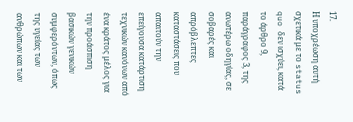17.
Η υποχρέωση αυτή σχετικά με το status quo δεν ισχύει, κατά το άρθρο 9, παράγραφος 3, της ανωτέρω οδηγίας, σε σοβαρές και απρόβλεπτες καταστάσεις που απαιτούν την επείγουσα κατάρτιση τεχνικών κανόνων από ένα κράτος μέλος για την προάσπιση βασικών γενικών συμφερόντων, όπως της υγείας των ανθρώπων και των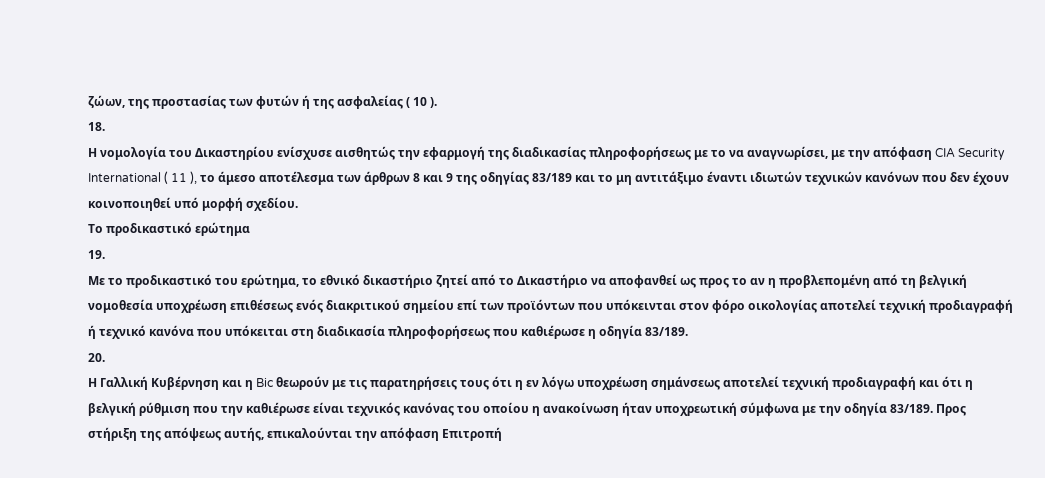ζώων, της προστασίας των φυτών ή της ασφαλείας ( 10 ).
18.
Η νομολογία του Δικαστηρίου ενίσχυσε αισθητώς την εφαρμογή της διαδικασίας πληροφορήσεως με το να αναγνωρίσει, με την απόφαση CIA Security International ( 11 ), το άμεσο αποτέλεσμα των άρθρων 8 και 9 της οδηγίας 83/189 και το μη αντιτάξιμο έναντι ιδιωτών τεχνικών κανόνων που δεν έχουν κοινοποιηθεί υπό μορφή σχεδίου.
Το προδικαστικό ερώτημα
19.
Με το προδικαστικό του ερώτημα, το εθνικό δικαστήριο ζητεί από το Δικαστήριο να αποφανθεί ως προς το αν η προβλεπομένη από τη βελγική νομοθεσία υποχρέωση επιθέσεως ενός διακριτικού σημείου επί των προϊόντων που υπόκεινται στον φόρο οικολογίας αποτελεί τεχνική προδιαγραφή ή τεχνικό κανόνα που υπόκειται στη διαδικασία πληροφορήσεως που καθιέρωσε η οδηγία 83/189.
20.
Η Γαλλική Κυβέρνηση και η Bic θεωρούν με τις παρατηρήσεις τους ότι η εν λόγω υποχρέωση σημάνσεως αποτελεί τεχνική προδιαγραφή και ότι η βελγική ρύθμιση που την καθιέρωσε είναι τεχνικός κανόνας του οποίου η ανακοίνωση ήταν υποχρεωτική σύμφωνα με την οδηγία 83/189. Προς στήριξη της απόψεως αυτής, επικαλούνται την απόφαση Επιτροπή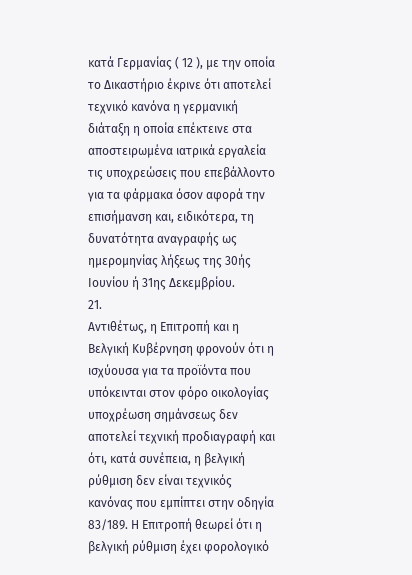κατά Γερμανίας ( 12 ), με την οποία το Δικαστήριο έκρινε ότι αποτελεί τεχνικό κανόνα η γερμανική διάταξη η οποία επέκτεινε στα αποστειρωμένα ιατρικά εργαλεία τις υποχρεώσεις που επεβάλλοντο για τα φάρμακα όσον αφορά την επισήμανση και, ειδικότερα, τη δυνατότητα αναγραφής ως ημερομηνίας λήξεως της 30ής Ιουνίου ή 31ης Δεκεμβρίου.
21.
Αντιθέτως, η Επιτροπή και η Βελγική Κυβέρνηση φρονούν ότι η ισχύουσα για τα προϊόντα που υπόκεινται στον φόρο οικολογίας υποχρέωση σημάνσεως δεν αποτελεί τεχνική προδιαγραφή και ότι, κατά συνέπεια, η βελγική ρύθμιση δεν είναι τεχνικός κανόνας που εμπίπτει στην οδηγία 83/189. Η Επιτροπή θεωρεί ότι η βελγική ρύθμιση έχει φορολογικό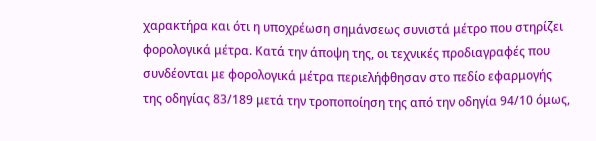χαρακτήρα και ότι η υποχρέωση σημάνσεως συνιστά μέτρο που στηρίζει φορολογικά μέτρα. Κατά την άποψη της, οι τεχνικές προδιαγραφές που συνδέονται με φορολογικά μέτρα περιελήφθησαν στο πεδίο εφαρμογής της οδηγίας 83/189 μετά την τροποποίηση της από την οδηγία 94/10 όμως,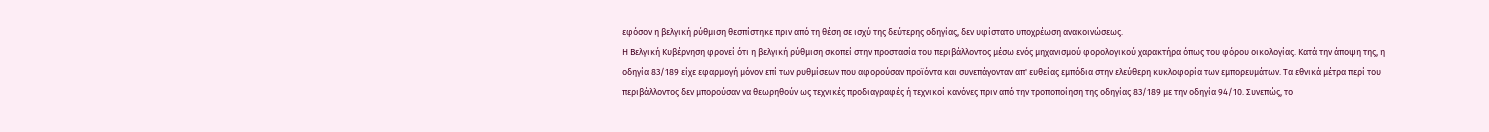εφόσον η βελγική ρύθμιση θεσπίστηκε πριν από τη θέση σε ισχύ της δεύτερης οδηγίας, δεν υφίστατο υποχρέωση ανακοινώσεως.
Η Βελγική Κυβέρνηση φρονεί ότι η βελγική ρύθμιση σκοπεί στην προστασία του περιβάλλοντος μέσω ενός μηχανισμού φορολογικού χαρακτήρα όπως του φόρου οικολογίας. Κατά την άποψη της, η οδηγία 83/189 είχε εφαρμογή μόνον επί των ρυθμίσεων που αφορούσαν προϊόντα και συνεπάγονταν απ' ευθείας εμπόδια στην ελεύθερη κυκλοφορία των εμπορευμάτων. Τα εθνικά μέτρα περί του περιβάλλοντος δεν μπορούσαν να θεωρηθούν ως τεχνικές προδιαγραφές ή τεχνικοί κανόνες πριν από την τροποποίηση της οδηγίας 83/189 με την οδηγία 94/10. Συνεπώς, το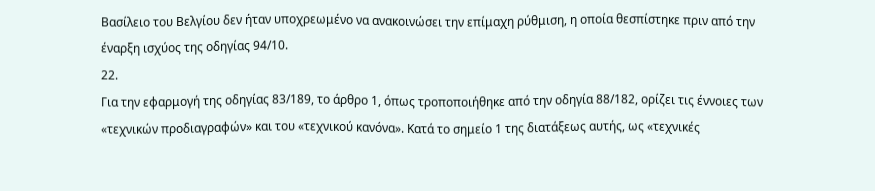Βασίλειο του Βελγίου δεν ήταν υποχρεωμένο να ανακοινώσει την επίμαχη ρύθμιση, η οποία θεσπίστηκε πριν από την έναρξη ισχύος της οδηγίας 94/10.
22.
Για την εφαρμογή της οδηγίας 83/189, το άρθρο 1, όπως τροποποιήθηκε από την οδηγία 88/182, ορίζει τις έννοιες των «τεχνικών προδιαγραφών» και του «τεχνικού κανόνα». Κατά το σημείο 1 της διατάξεως αυτής, ως «τεχνικές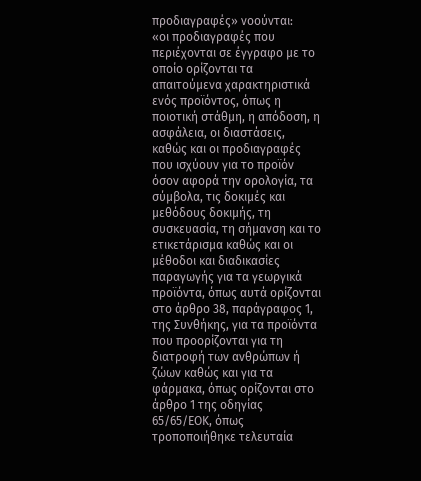προδιαγραφές» νοούνται:
«οι προδιαγραφές που περιέχονται σε έγγραφο με το οποίο ορίζονται τα απαιτούμενα χαρακτηριστικά ενός προϊόντος, όπως η ποιοτική στάθμη, η απόδοση, η ασφάλεια, οι διαστάσεις, καθώς και οι προδιαγραφές που ισχύουν για το προϊόν όσον αφορά την ορολογία, τα σύμβολα, τις δοκιμές και μεθόδους δοκιμής, τη συσκευασία, τη σήμανση και το ετικετάρισμα καθώς και οι μέθοδοι και διαδικασίες παραγωγής για τα γεωργικά προϊόντα, όπως αυτά ορίζονται στο άρθρο 38, παράγραφος 1, της Συνθήκης, για τα προϊόντα που προορίζονται για τη διατροφή των ανθρώπων ή ζώων καθώς και για τα φάρμακα, όπως ορίζονται στο άρθρο 1 της οδηγίας 65/65/ΕΟΚ, όπως τροποποιήθηκε τελευταία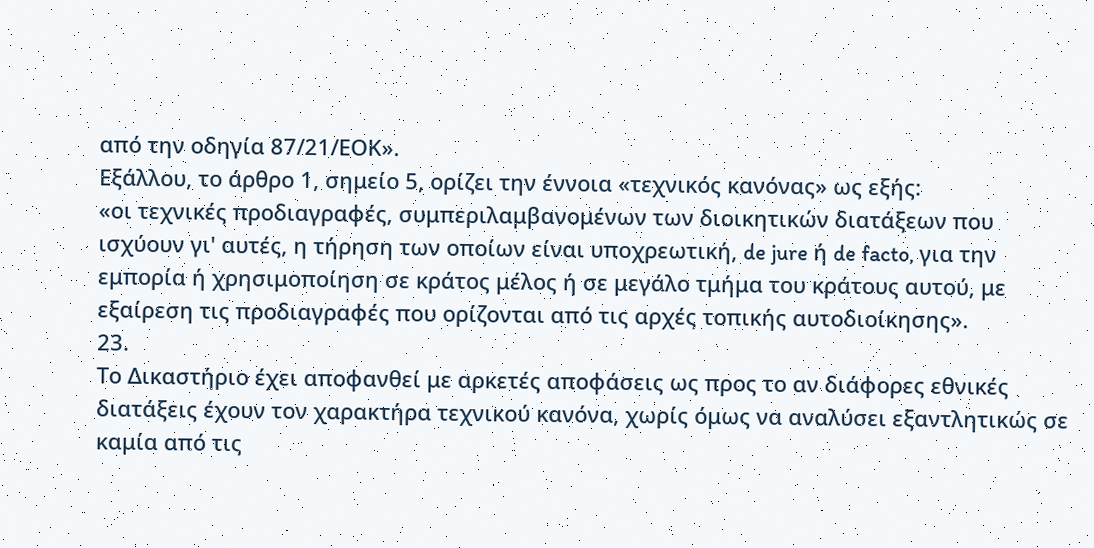από την οδηγία 87/21/ΕΟΚ».
Εξάλλου, το άρθρο 1, σημείο 5, ορίζει την έννοια «τεχνικός κανόνας» ως εξής:
«οι τεχνικές προδιαγραφές, συμπεριλαμβανομένων των διοικητικών διατάξεων που ισχύουν γι' αυτές, η τήρηση των οποίων είναι υποχρεωτική, de jure ή de facto, για την εμπορία ή χρησιμοποίηση σε κράτος μέλος ή σε μεγάλο τμήμα του κράτους αυτού, με εξαίρεση τις προδιαγραφές που ορίζονται από τις αρχές τοπικής αυτοδιοίκησης».
23.
Το Δικαστήριο έχει αποφανθεί με αρκετές αποφάσεις ως προς το αν διάφορες εθνικές διατάξεις έχουν τον χαρακτήρα τεχνικού κανόνα, χωρίς όμως να αναλύσει εξαντλητικώς σε καμία από τις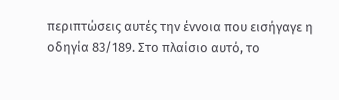περιπτώσεις αυτές την έννοια που εισήγαγε η οδηγία 83/189. Στο πλαίσιο αυτό, το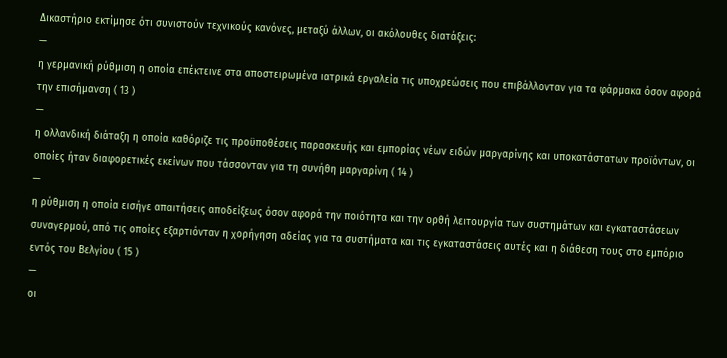Δικαστήριο εκτίμησε ότι συνιστούν τεχνικούς κανόνες, μεταξύ άλλων, οι ακόλουθες διατάξεις:
—
η γερμανική ρύθμιση η οποία επέκτεινε στα αποστειρωμένα ιατρικά εργαλεία τις υποχρεώσεις που επιβάλλονταν για τα φάρμακα όσον αφορά την επισήμανση ( 13 )
—
η ολλανδική διάταξη η οποία καθόριζε τις προϋποθέσεις παρασκευής και εμπορίας νέων ειδών μαργαρίνης και υποκατάστατων προϊόντων, οι οποίες ήταν διαφορετικές εκείνων που τάσσονταν για τη συνήθη μαργαρίνη ( 14 )
—
η ρύθμιση η οποία εισήγε απαιτήσεις αποδείξεως όσον αφορά την ποιότητα και την ορθή λειτουργία των συστημάτων και εγκαταστάσεων συναγερμού, από τις οποίες εξαρτιόνταν η χορήγηση αδείας για τα συστήματα και τις εγκαταστάσεις αυτές και η διάθεση τους στο εμπόριο εντός του Βελγίου ( 15 )
—
οι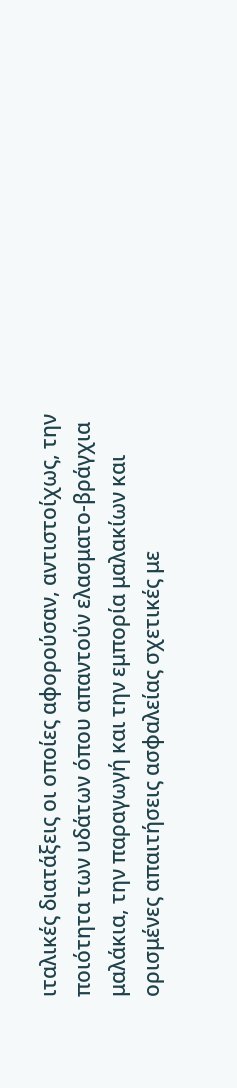ιταλικές διατάξεις οι οποίες αφορούσαν, αντιστοίχως, την ποιότητα των υδάτων όπου απαντούν ελασματο-βράγχια μαλάκια, την παραγωγή και την εμπορία μαλακίων και ορισμένες απαιτήσεις ασφαλείας σχετικές με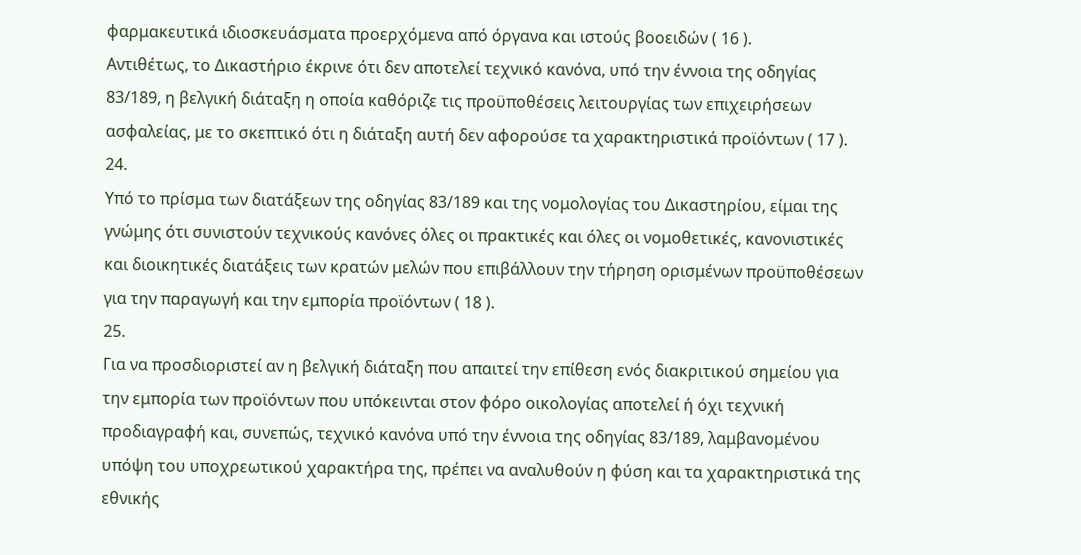φαρμακευτικά ιδιοσκευάσματα προερχόμενα από όργανα και ιστούς βοοειδών ( 16 ).
Αντιθέτως, το Δικαστήριο έκρινε ότι δεν αποτελεί τεχνικό κανόνα, υπό την έννοια της οδηγίας 83/189, η βελγική διάταξη η οποία καθόριζε τις προϋποθέσεις λειτουργίας των επιχειρήσεων ασφαλείας, με το σκεπτικό ότι η διάταξη αυτή δεν αφορούσε τα χαρακτηριστικά προϊόντων ( 17 ).
24.
Υπό το πρίσμα των διατάξεων της οδηγίας 83/189 και της νομολογίας του Δικαστηρίου, είμαι της γνώμης ότι συνιστούν τεχνικούς κανόνες όλες οι πρακτικές και όλες οι νομοθετικές, κανονιστικές και διοικητικές διατάξεις των κρατών μελών που επιβάλλουν την τήρηση ορισμένων προϋποθέσεων για την παραγωγή και την εμπορία προϊόντων ( 18 ).
25.
Για να προσδιοριστεί αν η βελγική διάταξη που απαιτεί την επίθεση ενός διακριτικού σημείου για την εμπορία των προϊόντων που υπόκεινται στον φόρο οικολογίας αποτελεί ή όχι τεχνική προδιαγραφή και, συνεπώς, τεχνικό κανόνα υπό την έννοια της οδηγίας 83/189, λαμβανομένου υπόψη του υποχρεωτικού χαρακτήρα της, πρέπει να αναλυθούν η φύση και τα χαρακτηριστικά της εθνικής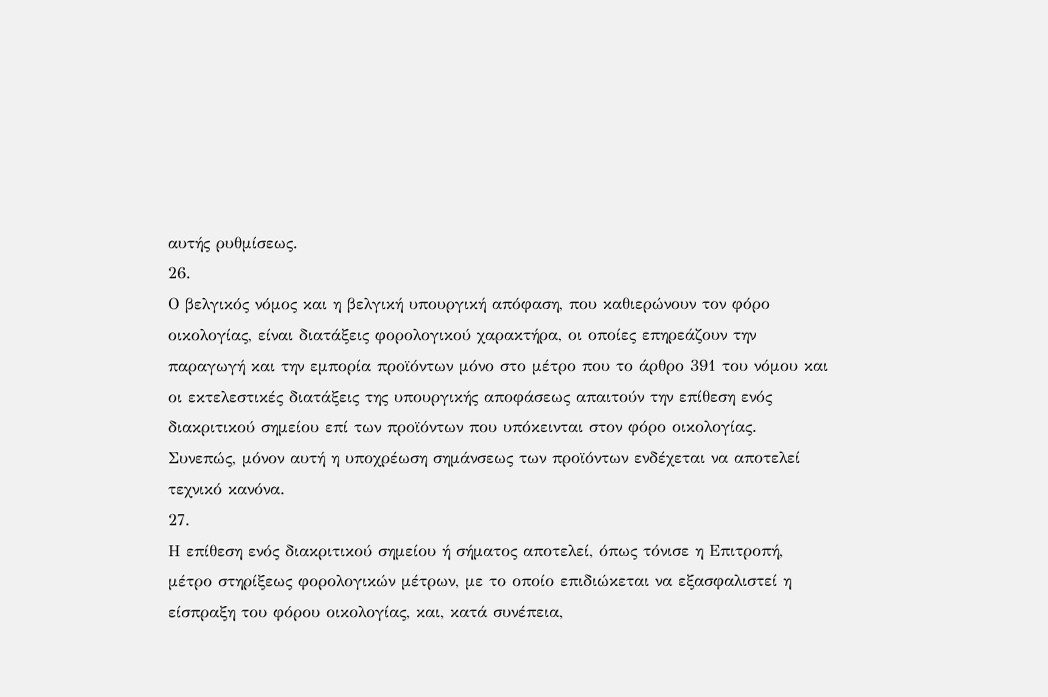αυτής ρυθμίσεως.
26.
Ο βελγικός νόμος και η βελγική υπουργική απόφαση, που καθιερώνουν τον φόρο οικολογίας, είναι διατάξεις φορολογικού χαρακτήρα, οι οποίες επηρεάζουν την παραγωγή και την εμπορία προϊόντων μόνο στο μέτρο που το άρθρο 391 του νόμου και οι εκτελεστικές διατάξεις της υπουργικής αποφάσεως απαιτούν την επίθεση ενός διακριτικού σημείου επί των προϊόντων που υπόκεινται στον φόρο οικολογίας. Συνεπώς, μόνον αυτή η υποχρέωση σημάνσεως των προϊόντων ενδέχεται να αποτελεί τεχνικό κανόνα.
27.
Η επίθεση ενός διακριτικού σημείου ή σήματος αποτελεί, όπως τόνισε η Επιτροπή, μέτρο στηρίξεως φορολογικών μέτρων, με το οποίο επιδιώκεται να εξασφαλιστεί η είσπραξη του φόρου οικολογίας, και, κατά συνέπεια,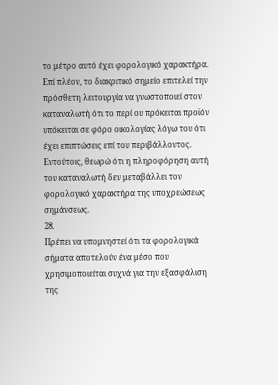το μέτρο αυτό έχει φορολογικό χαρακτήρα. Επί πλέον, το διακριτικό σημείο επιτελεί την πρόσθετη λειτουργία να γνωστοποιεί στον καταναλωτή ότι το περί ου πρόκειται προϊόν υπόκειται σε φόρο οικολογίας λόγω του ότι έχει επιπτώσεις επί του περιβάλλοντος. Εντούτοις, θεωρώ ότι η πληροφόρηση αυτή του καταναλωτή δεν μεταβάλλει τον φορολογικό χαρακτήρα της υποχρεώσεως σημάνσεως.
28.
Πρέπει να υπομνηστεί ότι τα φορολογικά σήματα αποτελούν ένα μέσο που χρησιμοποιείται συχνά για την εξασφάλιση της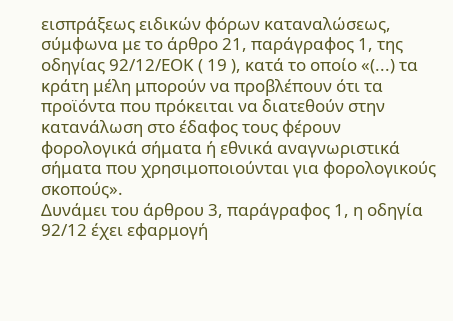εισπράξεως ειδικών φόρων καταναλώσεως, σύμφωνα με το άρθρο 21, παράγραφος 1, της οδηγίας 92/12/ΕΟΚ ( 19 ), κατά το οποίο «(...) τα κράτη μέλη μπορούν να προβλέπουν ότι τα προϊόντα που πρόκειται να διατεθούν στην κατανάλωση στο έδαφος τους φέρουν φορολογικά σήματα ή εθνικά αναγνωριστικά σήματα που χρησιμοποιούνται για φορολογικούς σκοπούς».
Δυνάμει του άρθρου 3, παράγραφος 1, η οδηγία 92/12 έχει εφαρμογή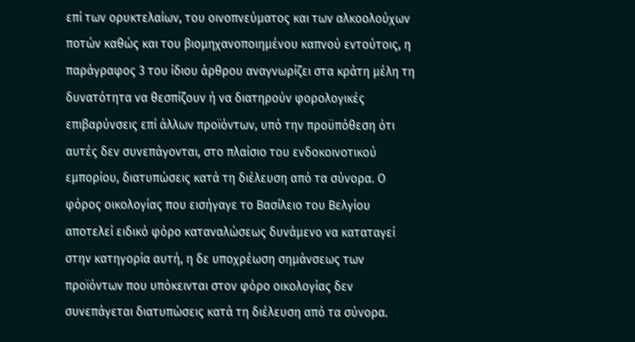επί των ορυκτελαίων, του οινοπνεύματος και των αλκοολούχων ποτών καθώς και του βιομηχανοποιημένου καπνού εντούτοις, η παράγραφος 3 του ίδιου άρθρου αναγνωρίζει στα κράτη μέλη τη δυνατότητα να θεσπίζουν ή να διατηρούν φορολογικές επιβαρύνσεις επί άλλων προϊόντων, υπό την προϋπόθεση ότι αυτές δεν συνεπάγονται, στο πλαίσιο του ενδοκοινοτικού εμπορίου, διατυπώσεις κατά τη διέλευση από τα σύνορα. Ο φόρος οικολογίας που εισήγαγε το Βασίλειο του Βελγίου αποτελεί ειδικό φόρο καταναλώσεως δυνάμενο να καταταγεί στην κατηγορία αυτή, η δε υποχρέωση σημάνσεως των προϊόντων που υπόκεινται στον φόρο οικολογίας δεν συνεπάγεται διατυπώσεις κατά τη διέλευση από τα σύνορα.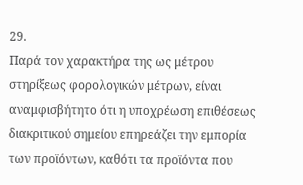29.
Παρά τον χαρακτήρα της ως μέτρου στηρίξεως φορολογικών μέτρων, είναι αναμφισβήτητο ότι η υποχρέωση επιθέσεως διακριτικού σημείου επηρεάζει την εμπορία των προϊόντων, καθότι τα προϊόντα που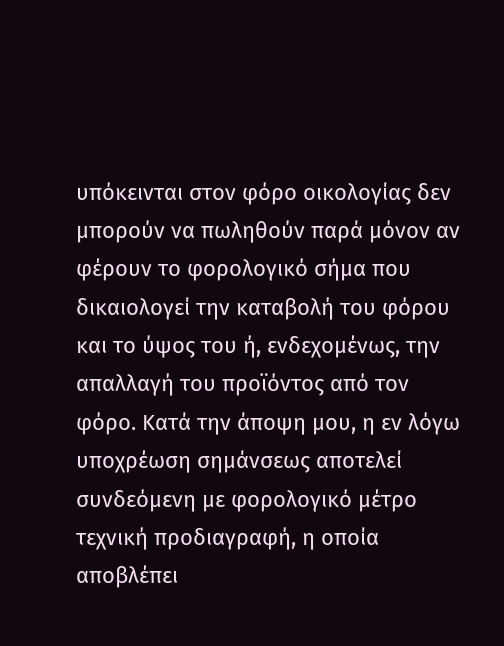υπόκεινται στον φόρο οικολογίας δεν μπορούν να πωληθούν παρά μόνον αν φέρουν το φορολογικό σήμα που δικαιολογεί την καταβολή του φόρου και το ύψος του ή, ενδεχομένως, την απαλλαγή του προϊόντος από τον φόρο. Κατά την άποψη μου, η εν λόγω υποχρέωση σημάνσεως αποτελεί συνδεόμενη με φορολογικό μέτρο τεχνική προδιαγραφή, η οποία αποβλέπει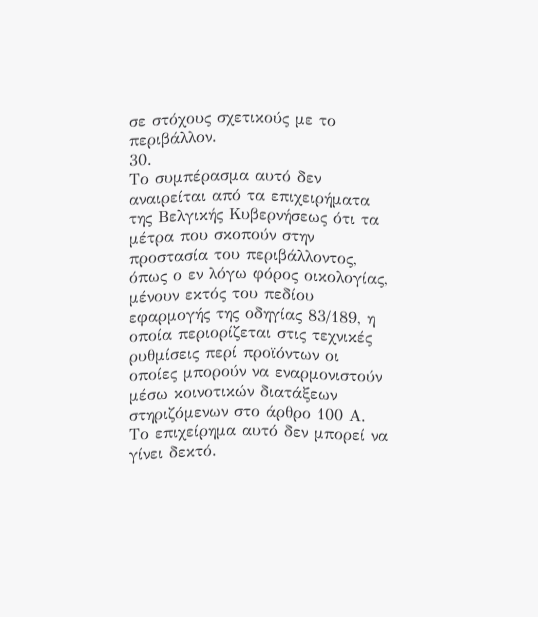σε στόχους σχετικούς με το περιβάλλον.
30.
Το συμπέρασμα αυτό δεν αναιρείται από τα επιχειρήματα της Βελγικής Κυβερνήσεως ότι τα μέτρα που σκοπούν στην προστασία του περιβάλλοντος, όπως ο εν λόγω φόρος οικολογίας, μένουν εκτός του πεδίου εφαρμογής της οδηγίας 83/189, η οποία περιορίζεται στις τεχνικές ρυθμίσεις περί προϊόντων οι οποίες μπορούν να εναρμονιστούν μέσω κοινοτικών διατάξεων στηριζόμενων στο άρθρο 100 Α.
Το επιχείρημα αυτό δεν μπορεί να γίνει δεκτό.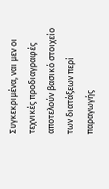Συγκεκριμένα, ναι μεν οι τεχνικές προδιαγραφές αποτελούν βασικό στοιχείο των διατάξεων περί παραγωγής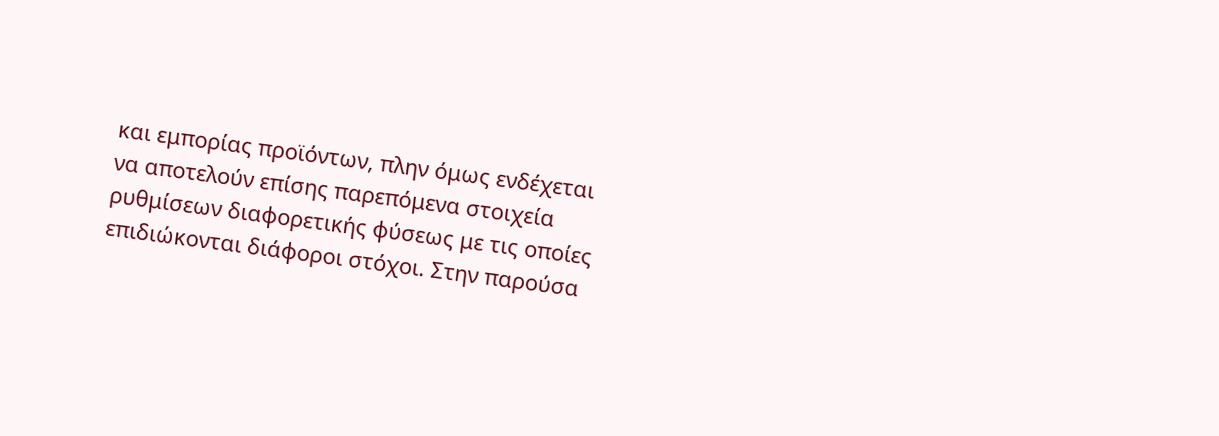και εμπορίας προϊόντων, πλην όμως ενδέχεται να αποτελούν επίσης παρεπόμενα στοιχεία ρυθμίσεων διαφορετικής φύσεως με τις οποίες επιδιώκονται διάφοροι στόχοι. Στην παρούσα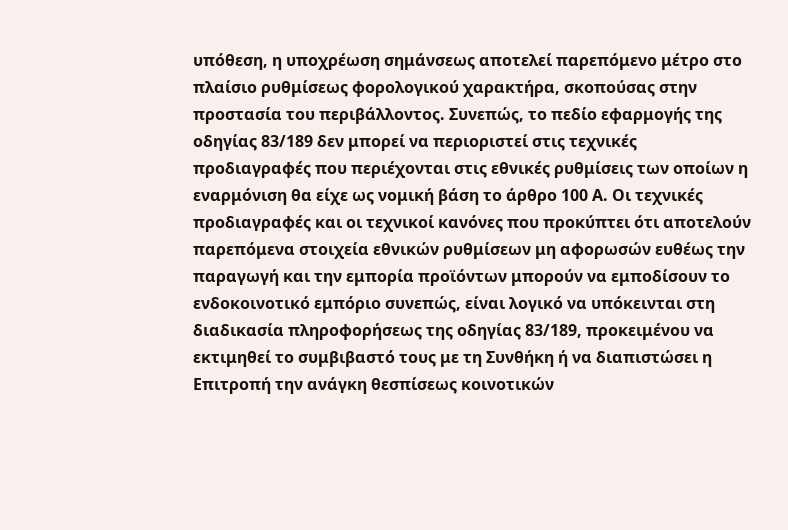υπόθεση, η υποχρέωση σημάνσεως αποτελεί παρεπόμενο μέτρο στο πλαίσιο ρυθμίσεως φορολογικού χαρακτήρα, σκοπούσας στην προστασία του περιβάλλοντος. Συνεπώς, το πεδίο εφαρμογής της οδηγίας 83/189 δεν μπορεί να περιοριστεί στις τεχνικές προδιαγραφές που περιέχονται στις εθνικές ρυθμίσεις των οποίων η εναρμόνιση θα είχε ως νομική βάση το άρθρο 100 Α. Οι τεχνικές προδιαγραφές και οι τεχνικοί κανόνες που προκύπτει ότι αποτελούν παρεπόμενα στοιχεία εθνικών ρυθμίσεων μη αφορωσών ευθέως την παραγωγή και την εμπορία προϊόντων μπορούν να εμποδίσουν το ενδοκοινοτικό εμπόριο συνεπώς, είναι λογικό να υπόκεινται στη διαδικασία πληροφορήσεως της οδηγίας 83/189, προκειμένου να εκτιμηθεί το συμβιβαστό τους με τη Συνθήκη ή να διαπιστώσει η Επιτροπή την ανάγκη θεσπίσεως κοινοτικών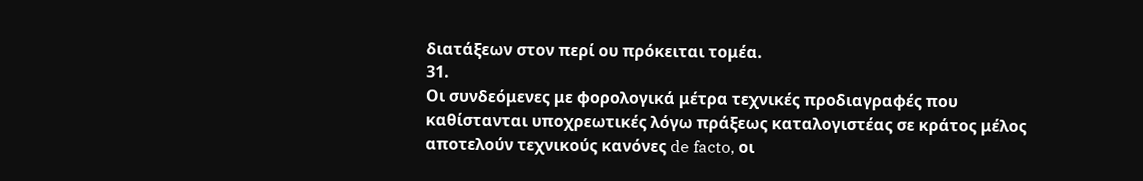διατάξεων στον περί ου πρόκειται τομέα.
31.
Οι συνδεόμενες με φορολογικά μέτρα τεχνικές προδιαγραφές που καθίστανται υποχρεωτικές λόγω πράξεως καταλογιστέας σε κράτος μέλος αποτελούν τεχνικούς κανόνες de facto, οι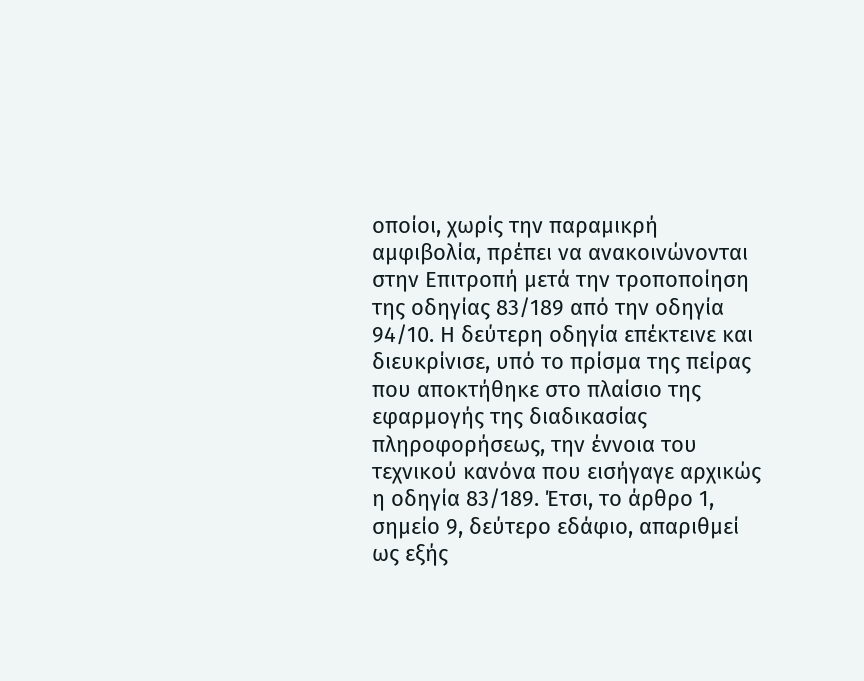οποίοι, χωρίς την παραμικρή αμφιβολία, πρέπει να ανακοινώνονται στην Επιτροπή μετά την τροποποίηση της οδηγίας 83/189 από την οδηγία 94/10. Η δεύτερη οδηγία επέκτεινε και διευκρίνισε, υπό το πρίσμα της πείρας που αποκτήθηκε στο πλαίσιο της εφαρμογής της διαδικασίας πληροφορήσεως, την έννοια του τεχνικού κανόνα που εισήγαγε αρχικώς η οδηγία 83/189. Έτσι, το άρθρο 1, σημείο 9, δεύτερο εδάφιο, απαριθμεί ως εξής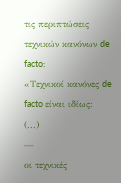τις περιπτώσεις τεχνικών κανόνων de facto:
«Τεχνικοί κανόνες de facto είναι ιδίως:
(...)
—
οι τεχνικές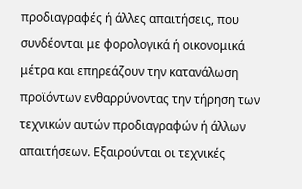προδιαγραφές ή άλλες απαιτήσεις, που συνδέονται με φορολογικά ή οικονομικά μέτρα και επηρεάζουν την κατανάλωση προϊόντων ενθαρρύνοντας την τήρηση των τεχνικών αυτών προδιαγραφών ή άλλων απαιτήσεων. Εξαιρούνται οι τεχνικές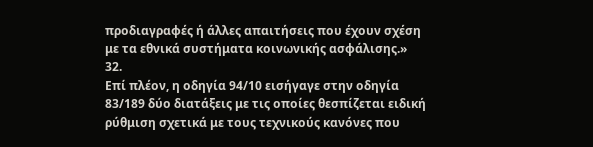προδιαγραφές ή άλλες απαιτήσεις που έχουν σχέση με τα εθνικά συστήματα κοινωνικής ασφάλισης.»
32.
Επί πλέον, η οδηγία 94/10 εισήγαγε στην οδηγία 83/189 δύο διατάξεις με τις οποίες θεσπίζεται ειδική ρύθμιση σχετικά με τους τεχνικούς κανόνες που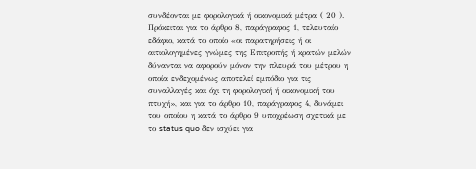συνδέονται με φορολογικά ή οικονομικά μέτρα ( 20 ). Πρόκειται για το άρθρο 8, παράγραφος 1, τελευταίο εδάφιο, κατά το οποίο «οι παρατηρήσεις ή οι αιτιολογημένες γνώμες της Επιτροπής ή κρατών μελών δύνανται να αφορούν μόνον την πλευρά του μέτρου η οποία ενδεχομένως αποτελεί εμπόδιο για τις συναλλαγές και όχι τη φορολογική ή οικονομική του πτυχή», και για το άρθρο 10, παράγραφος 4, δυνάμει του οποίου η κατά το άρθρο 9 υποχρέωση σχετικά με το status quo δεν ισχύει για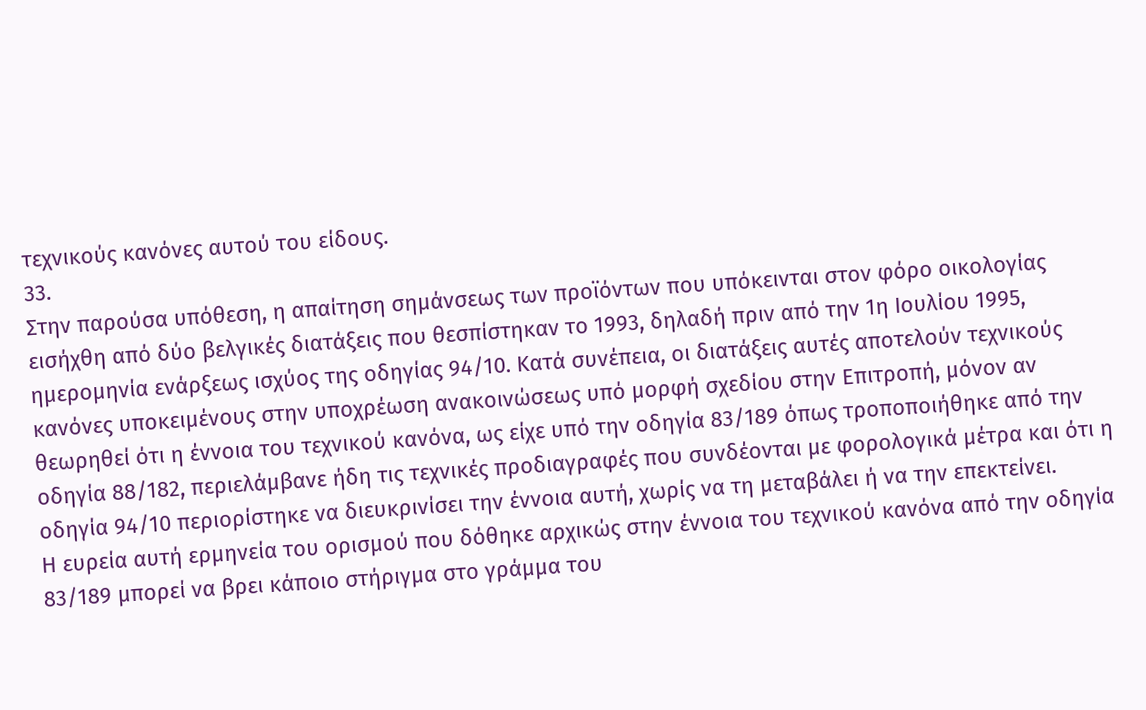τεχνικούς κανόνες αυτού του είδους.
33.
Στην παρούσα υπόθεση, η απαίτηση σημάνσεως των προϊόντων που υπόκεινται στον φόρο οικολογίας εισήχθη από δύο βελγικές διατάξεις που θεσπίστηκαν το 1993, δηλαδή πριν από την 1η Ιουλίου 1995, ημερομηνία ενάρξεως ισχύος της οδηγίας 94/10. Κατά συνέπεια, οι διατάξεις αυτές αποτελούν τεχνικούς κανόνες υποκειμένους στην υποχρέωση ανακοινώσεως υπό μορφή σχεδίου στην Επιτροπή, μόνον αν θεωρηθεί ότι η έννοια του τεχνικού κανόνα, ως είχε υπό την οδηγία 83/189 όπως τροποποιήθηκε από την οδηγία 88/182, περιελάμβανε ήδη τις τεχνικές προδιαγραφές που συνδέονται με φορολογικά μέτρα και ότι η οδηγία 94/10 περιορίστηκε να διευκρινίσει την έννοια αυτή, χωρίς να τη μεταβάλει ή να την επεκτείνει.
Η ευρεία αυτή ερμηνεία του ορισμού που δόθηκε αρχικώς στην έννοια του τεχνικού κανόνα από την οδηγία 83/189 μπορεί να βρει κάποιο στήριγμα στο γράμμα του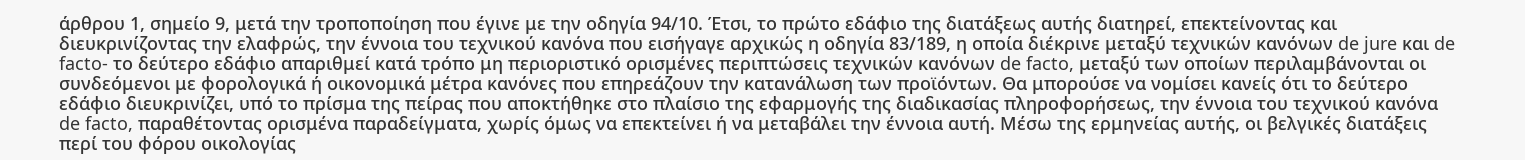άρθρου 1, σημείο 9, μετά την τροποποίηση που έγινε με την οδηγία 94/10. Έτσι, το πρώτο εδάφιο της διατάξεως αυτής διατηρεί, επεκτείνοντας και διευκρινίζοντας την ελαφρώς, την έννοια του τεχνικού κανόνα που εισήγαγε αρχικώς η οδηγία 83/189, η οποία διέκρινε μεταξύ τεχνικών κανόνων de jure και de facto- το δεύτερο εδάφιο απαριθμεί κατά τρόπο μη περιοριστικό ορισμένες περιπτώσεις τεχνικών κανόνων de facto, μεταξύ των οποίων περιλαμβάνονται οι συνδεόμενοι με φορολογικά ή οικονομικά μέτρα κανόνες που επηρεάζουν την κατανάλωση των προϊόντων. Θα μπορούσε να νομίσει κανείς ότι το δεύτερο εδάφιο διευκρινίζει, υπό το πρίσμα της πείρας που αποκτήθηκε στο πλαίσιο της εφαρμογής της διαδικασίας πληροφορήσεως, την έννοια του τεχνικού κανόνα de facto, παραθέτοντας ορισμένα παραδείγματα, χωρίς όμως να επεκτείνει ή να μεταβάλει την έννοια αυτή. Μέσω της ερμηνείας αυτής, οι βελγικές διατάξεις περί του φόρου οικολογίας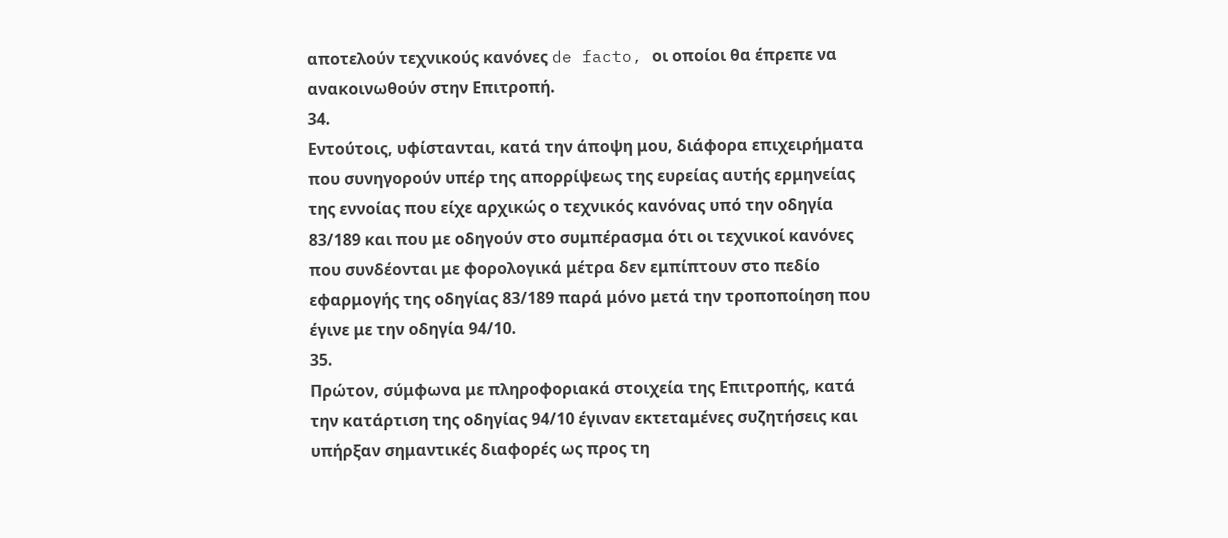αποτελούν τεχνικούς κανόνες de facto, οι οποίοι θα έπρεπε να ανακοινωθούν στην Επιτροπή.
34.
Εντούτοις, υφίστανται, κατά την άποψη μου, διάφορα επιχειρήματα που συνηγορούν υπέρ της απορρίψεως της ευρείας αυτής ερμηνείας της εννοίας που είχε αρχικώς ο τεχνικός κανόνας υπό την οδηγία 83/189 και που με οδηγούν στο συμπέρασμα ότι οι τεχνικοί κανόνες που συνδέονται με φορολογικά μέτρα δεν εμπίπτουν στο πεδίο εφαρμογής της οδηγίας 83/189 παρά μόνο μετά την τροποποίηση που έγινε με την οδηγία 94/10.
35.
Πρώτον, σύμφωνα με πληροφοριακά στοιχεία της Επιτροπής, κατά την κατάρτιση της οδηγίας 94/10 έγιναν εκτεταμένες συζητήσεις και υπήρξαν σημαντικές διαφορές ως προς τη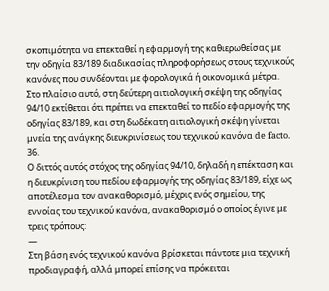σκοπιμότητα να επεκταθεί η εφαρμογή της καθιερωθείσας με την οδηγία 83/189 διαδικασίας πληροφορήσεως στους τεχνικούς κανόνες που συνδέονται με φορολογικά ή οικονομικά μέτρα. Στο πλαίσιο αυτό, στη δεύτερη αιτιολογική σκέψη της οδηγίας 94/10 εκτίθεται ότι πρέπει να επεκταθεί το πεδίο εφαρμογής της οδηγίας 83/189, και στη δωδέκατη αιτιολογική σκέψη γίνεται μνεία της ανάγκης διευκρινίσεως του τεχνικού κανόνα de facto.
36.
Ο διττός αυτός στόχος της οδηγίας 94/10, δηλαδή η επέκταση και η διευκρίνιση του πεδίου εφαρμογής της οδηγίας 83/189, είχε ως αποτέλεσμα τον ανακαθορισμό, μέχρις ενός σημείου, της εννοίας του τεχνικού κανόνα, ανακαθορισμό ο οποίος έγινε με τρεις τρόπους:
—
Στη βάση ενός τεχνικού κανόνα βρίσκεται πάντοτε μια τεχνική προδιαγραφή, αλλά μπορεί επίσης να πρόκειται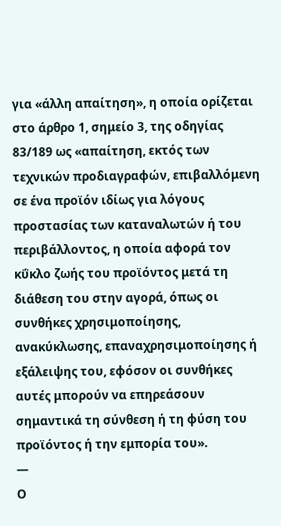για «άλλη απαίτηση», η οποία ορίζεται στο άρθρο 1, σημείο 3, της οδηγίας 83/189 ως «απαίτηση, εκτός των τεχνικών προδιαγραφών, επιβαλλόμενη σε ένα προϊόν ιδίως για λόγους προστασίας των καταναλωτών ή του περιβάλλοντος, η οποία αφορά τον κΰκλο ζωής του προϊόντος μετά τη διάθεση του στην αγορά, όπως οι συνθήκες χρησιμοποίησης, ανακύκλωσης, επαναχρησιμοποίησης ή εξάλειψης του, εφόσον οι συνθήκες αυτές μπορούν να επηρεάσουν σημαντικά τη σύνθεση ή τη φύση του προϊόντος ή την εμπορία του».
—
Ο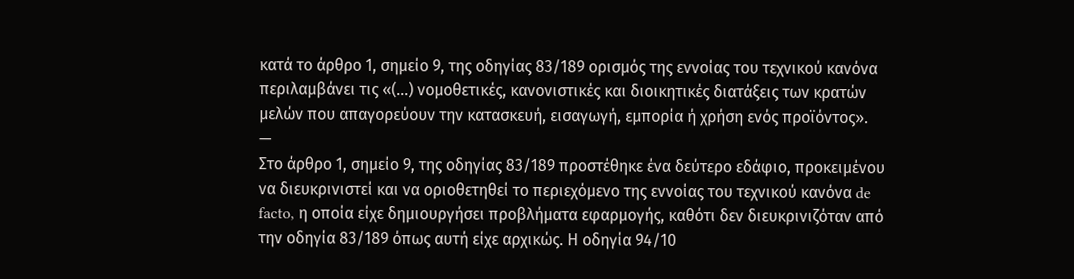κατά το άρθρο 1, σημείο 9, της οδηγίας 83/189 ορισμός της εννοίας του τεχνικού κανόνα περιλαμβάνει τις «(...) νομοθετικές, κανονιστικές και διοικητικές διατάξεις των κρατών μελών που απαγορεύουν την κατασκευή, εισαγωγή, εμπορία ή χρήση ενός προϊόντος».
—
Στο άρθρο 1, σημείο 9, της οδηγίας 83/189 προστέθηκε ένα δεύτερο εδάφιο, προκειμένου να διευκρινιστεί και να οριοθετηθεί το περιεχόμενο της εννοίας του τεχνικού κανόνα de facto, η οποία είχε δημιουργήσει προβλήματα εφαρμογής, καθότι δεν διευκρινιζόταν από την οδηγία 83/189 όπως αυτή είχε αρχικώς. Η οδηγία 94/10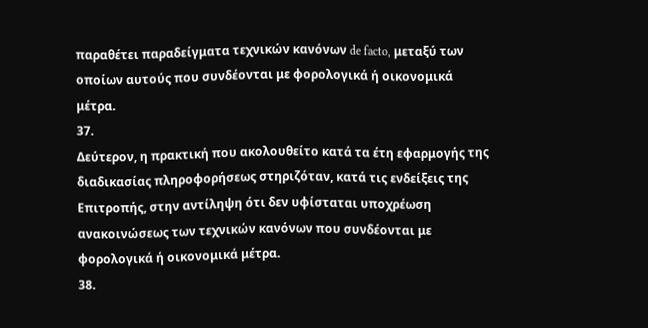παραθέτει παραδείγματα τεχνικών κανόνων de facto, μεταξύ των οποίων αυτούς που συνδέονται με φορολογικά ή οικονομικά μέτρα.
37.
Δεύτερον, η πρακτική που ακολουθείτο κατά τα έτη εφαρμογής της διαδικασίας πληροφορήσεως στηριζόταν, κατά τις ενδείξεις της Επιτροπής, στην αντίληψη ότι δεν υφίσταται υποχρέωση ανακοινώσεως των τεχνικών κανόνων που συνδέονται με φορολογικά ή οικονομικά μέτρα.
38.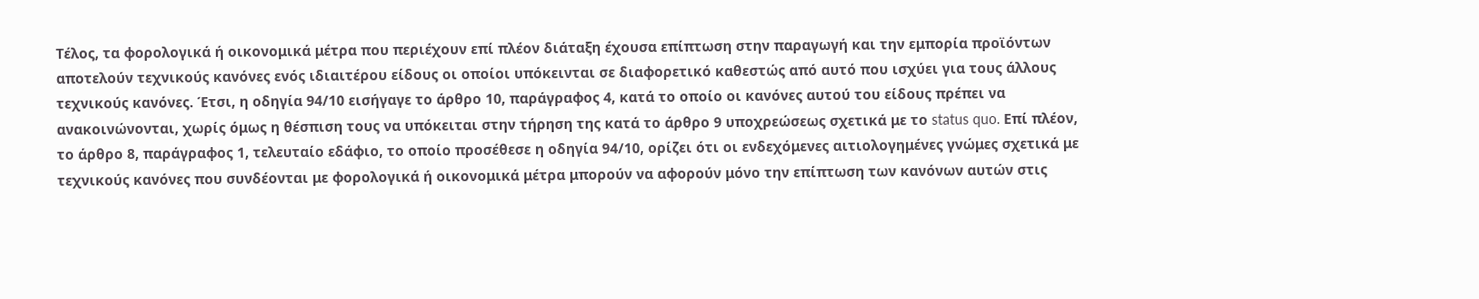Τέλος, τα φορολογικά ή οικονομικά μέτρα που περιέχουν επί πλέον διάταξη έχουσα επίπτωση στην παραγωγή και την εμπορία προϊόντων αποτελούν τεχνικούς κανόνες ενός ιδιαιτέρου είδους οι οποίοι υπόκεινται σε διαφορετικό καθεστώς από αυτό που ισχύει για τους άλλους τεχνικούς κανόνες. Έτσι, η οδηγία 94/10 εισήγαγε το άρθρο 10, παράγραφος 4, κατά το οποίο οι κανόνες αυτού του είδους πρέπει να ανακοινώνονται, χωρίς όμως η θέσπιση τους να υπόκειται στην τήρηση της κατά το άρθρο 9 υποχρεώσεως σχετικά με το status quo. Επί πλέον, το άρθρο 8, παράγραφος 1, τελευταίο εδάφιο, το οποίο προσέθεσε η οδηγία 94/10, ορίζει ότι οι ενδεχόμενες αιτιολογημένες γνώμες σχετικά με τεχνικούς κανόνες που συνδέονται με φορολογικά ή οικονομικά μέτρα μπορούν να αφορούν μόνο την επίπτωση των κανόνων αυτών στις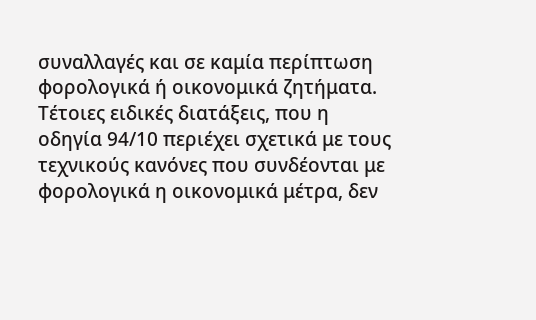συναλλαγές και σε καμία περίπτωση φορολογικά ή οικονομικά ζητήματα.
Τέτοιες ειδικές διατάξεις, που η οδηγία 94/10 περιέχει σχετικά με τους τεχνικούς κανόνες που συνδέονται με φορολογικά η οικονομικά μέτρα, δεν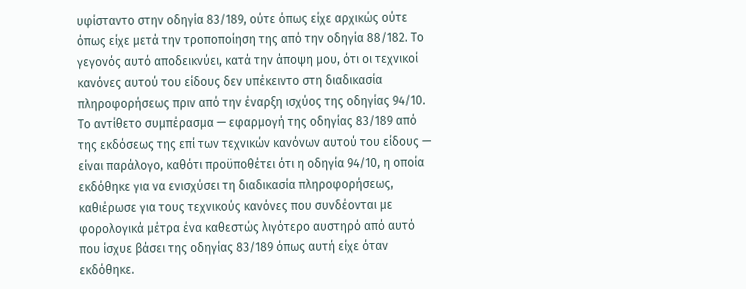υφίσταντο στην οδηγία 83/189, ούτε όπως είχε αρχικώς ούτε όπως είχε μετά την τροποποίηση της από την οδηγία 88/182. Το γεγονός αυτό αποδεικνύει, κατά την άποψη μου, ότι οι τεχνικοί κανόνες αυτού του είδους δεν υπέκειντο στη διαδικασία πληροφορήσεως πριν από την έναρξη ισχύος της οδηγίας 94/10. Το αντίθετο συμπέρασμα — εφαρμογή της οδηγίας 83/189 από της εκδόσεως της επί των τεχνικών κανόνων αυτού του είδους — είναι παράλογο, καθότι προϋποθέτει ότι η οδηγία 94/10, η οποία εκδόθηκε για να ενισχύσει τη διαδικασία πληροφορήσεως, καθιέρωσε για τους τεχνικούς κανόνες που συνδέονται με φορολογικά μέτρα ένα καθεστώς λιγότερο αυστηρό από αυτό που ίσχυε βάσει της οδηγίας 83/189 όπως αυτή είχε όταν εκδόθηκε.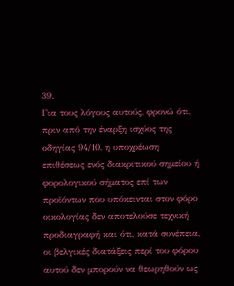39.
Για τους λόγους αυτούς, φρονώ ότι, πριν από την έναρξη ισχύος της οδηγίας 94/10, η υποχρέωση επιθέσεως ενός διακριτικού σημείου ή φορολογικού σήματος επί των προϊόντων που υπόκεινται στον φόρο οικολογίας δεν αποτελούσε τεχνική προδιαγραφή και ότι, κατά συνέπεια, οι βελγικές διατάξεις περί του φόρου αυτού δεν μπορούν να θεωρηθούν ως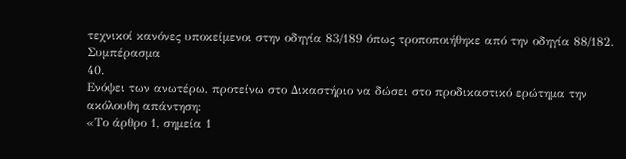τεχνικοί κανόνες υποκείμενοι στην οδηγία 83/189 όπως τροποποιήθηκε από την οδηγία 88/182.
Συμπέρασμα
40.
Ενόψει των ανωτέρω, προτείνω στο Δικαστήριο να δώσει στο προδικαστικό ερώτημα την ακόλουθη απάντηση:
«Το άρθρο 1, σημεία 1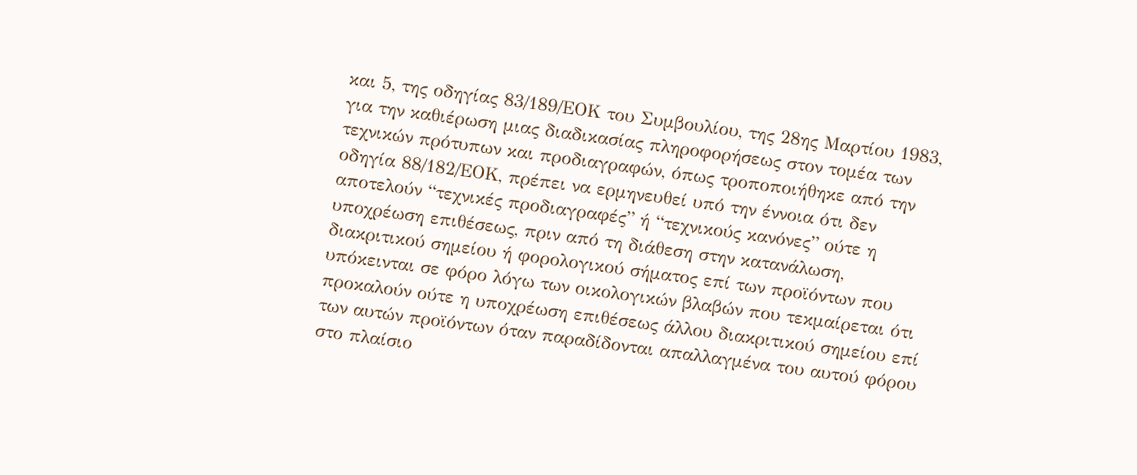και 5, της οδηγίας 83/189/ΕΟΚ του Συμβουλίου, της 28ης Μαρτίου 1983, για την καθιέρωση μιας διαδικασίας πληροφορήσεως στον τομέα των τεχνικών πρότυπων και προδιαγραφών, όπως τροποποιήθηκε από την οδηγία 88/182/ΕΟΚ, πρέπει να ερμηνευθεί υπό την έννοια ότι δεν αποτελούν “τεχνικές προδιαγραφές” ή “τεχνικούς κανόνες” ούτε η υποχρέωση επιθέσεως, πριν από τη διάθεση στην κατανάλωση, διακριτικού σημείου ή φορολογικού σήματος επί των προϊόντων που υπόκεινται σε φόρο λόγω των οικολογικών βλαβών που τεκμαίρεται ότι προκαλούν ούτε η υποχρέωση επιθέσεως άλλου διακριτικού σημείου επί των αυτών προϊόντων όταν παραδίδονται απαλλαγμένα του αυτού φόρου στο πλαίσιο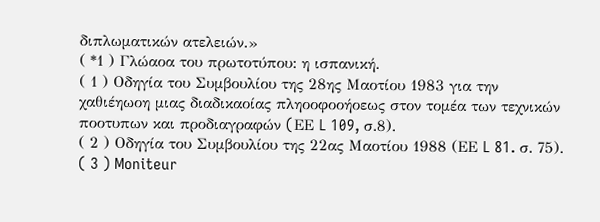διπλωματικών ατελειών.»
( *1 ) Γλώαοα του πρωτοτύπου: η ισπανική.
( 1 ) Οδηγία του Συμβουλίου της 28ης Μαοτίου 1983 για την χαθιέηωοη μιας διαδικαοίας πληοοφοοήοεως στον τομέα των τεχνικών ποοτυπων και προδιαγραφών (EΕ L 109, σ.8).
( 2 ) Οδηγία του Συμβουλίου της 22ας Μαοτίου 1988 (ΕΕ L 81. σ. 75).
( 3 ) Moniteur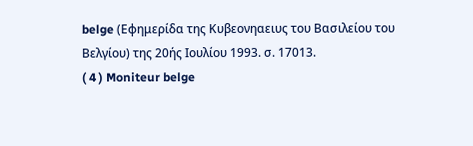belge (Εφημερίδα της Κυβεονηαειυς του Βασιλείου του Βελγίου) της 20ής Ιουλίου 1993. σ. 17013.
( 4 ) Moniteur belge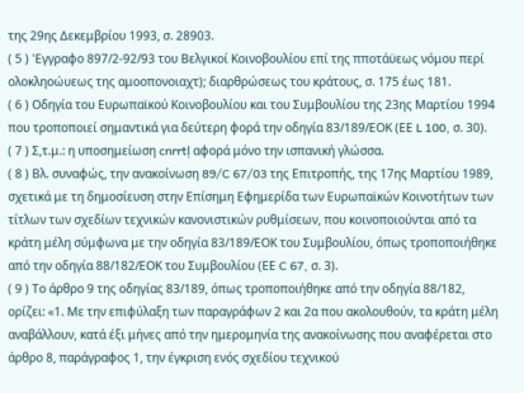της 29ης Δεκεμβρίου 1993, σ. 28903.
( 5 ) 'Εγγραφο 897/2-92/93 του Βελγικοί Κοινοβουλίου επί της πποτάϋεως νόμου περί ολοκληοώυεως της αμοοπονοιαχτ); διαρθρώσεως του κράτους, σ. 175 έως 181.
( 6 ) Οδηγία του Ευρωπαϊκού Κοινοβουλίου και του Συμβουλίου της 23ης Μαρτίου 1994 που τροποποιεί σημαντικά για δεύτερη φορά την οδηγία 83/189/ΕΟΚ (ΕΕ L 100, σ. 30).
( 7 ) Σ,τ.μ.: η υποσημείωση cnrrtļ αφορά μόνο την ισπανική γλώσσα.
( 8 ) Βλ. συναφώς, την ανακοίνωση 89/C 67/03 της Επιτροπής, της 17ης Μαρτίου 1989, σχετικά με τη δημοσίευση στην Επίσημη Εφημερίδα των Ευρωπαϊκών Κοινοτήτων των τίτλων των σχεδίων τεχνικών κανονιστικών ρυθμίσεων, που κοινοποιούνται από τα κράτη μέλη σύμφωνα με την οδηγία 83/189/ΕΟΚ του Συμβουλίου, όπως τροποποιήθηκε από την οδηγία 88/182/ΕΟΚ του Συμβουλίου (ΕΕ C 67, σ. 3).
( 9 ) Το άρθρο 9 της οδηγίας 83/189, όπως τροποποιήθηκε από την οδηγία 88/182, ορίζει: «1. Με την επιφύλαξη των παραγράφων 2 και 2α που ακολουθούν, τα κράτη μέλη αναβάλλουν, κατά έξι μήνες από την ημερομηνία της ανακοίνωσης που αναφέρεται στο άρθρο 8, παράγραφος 1, την έγκριση ενός σχεδίου τεχνικού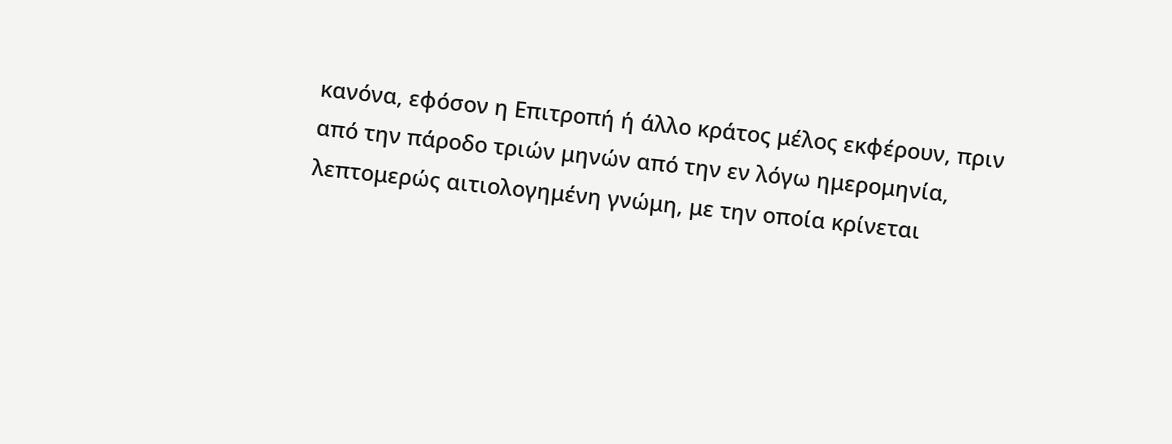κανόνα, εφόσον η Επιτροπή ή άλλο κράτος μέλος εκφέρουν, πριν από την πάροδο τριών μηνών από την εν λόγω ημερομηνία, λεπτομερώς αιτιολογημένη γνώμη, με την οποία κρίνεται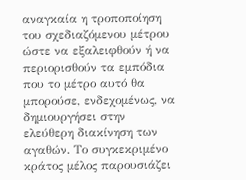αναγκαία η τροποποίηση του σχεδιαζόμενου μέτρου ώστε να εξαλειφθούν ή να περιορισθούν τα εμπόδια που το μέτρο αυτό θα μπορούσε, ενδεχομένως, να δημιουργήσει στην ελεύθερη διακίνηση των αγαθών. Το συγκεκριμένο κράτος μέλος παρουσιάζει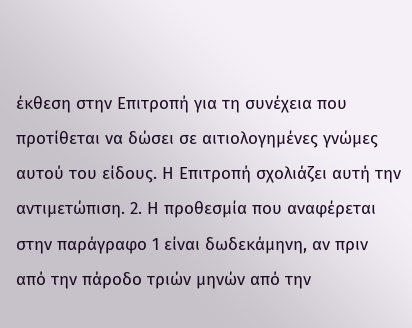έκθεση στην Επιτροπή για τη συνέχεια που προτίθεται να δώσει σε αιτιολογημένες γνώμες αυτού του είδους. Η Επιτροπή σχολιάζει αυτή την αντιμετώπιση. 2. Η προθεσμία που αναφέρεται στην παράγραφο 1 είναι δωδεκάμηνη, αν πριν από την πάροδο τριών μηνών από την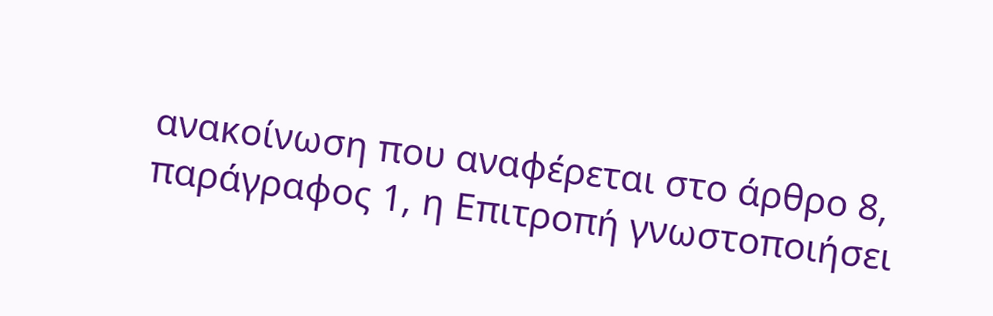ανακοίνωση που αναφέρεται στο άρθρο 8, παράγραφος 1, η Επιτροπή γνωστοποιήσει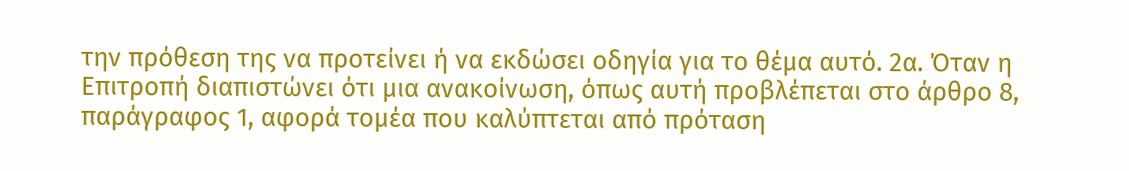την πρόθεση της να προτείνει ή να εκδώσει οδηγία για το θέμα αυτό. 2α. Όταν η Επιτροπή διαπιστώνει ότι μια ανακοίνωση, όπως αυτή προβλέπεται στο άρθρο 8, παράγραφος 1, αφορά τομέα που καλύπτεται από πρόταση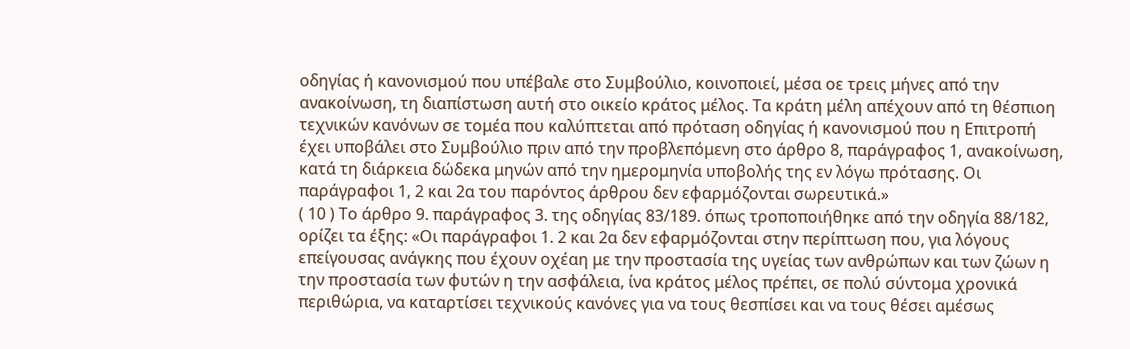οδηγίας ή κανονισμού που υπέβαλε στο Συμβούλιο, κοινοποιεί, μέσα οε τρεις μήνες από την ανακοίνωση, τη διαπίστωση αυτή στο οικείο κράτος μέλος. Τα κράτη μέλη απέχουν από τη θέσπιοη τεχνικών κανόνων σε τομέα που καλύπτεται από πρόταση οδηγίας ή κανονισμού που η Επιτροπή έχει υποβάλει στο Συμβούλιο πριν από την προβλεπόμενη στο άρθρο 8, παράγραφος 1, ανακοίνωση, κατά τη διάρκεια δώδεκα μηνών από την ημερομηνία υποβολής της εν λόγω πρότασης. Οι παράγραφοι 1, 2 και 2α του παρόντος άρθρου δεν εφαρμόζονται σωρευτικά.»
( 10 ) Το άρθρο 9. παράγραφος 3. της οδηγίας 83/189. όπως τροποποιήθηκε από την οδηγία 88/182, ορίζει τα έξης: «Οι παράγραφοι 1. 2 και 2α δεν εφαρμόζονται στην περίπτωση που, για λόγους επείγουσας ανάγκης που έχουν οχέαη με την προστασία της υγείας των ανθρώπων και των ζώων η την προστασία των φυτών η την ασφάλεια, ίνα κράτος μέλος πρέπει, σε πολύ σύντομα χρονικά περιθώρια, να καταρτίσει τεχνικούς κανόνες για να τους θεσπίσει και να τους θέσει αμέσως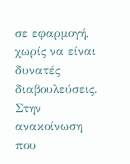σε εφαρμογή, χωρίς να είναι δυνατές διαβουλεύσεις. Στην ανακοίνωση που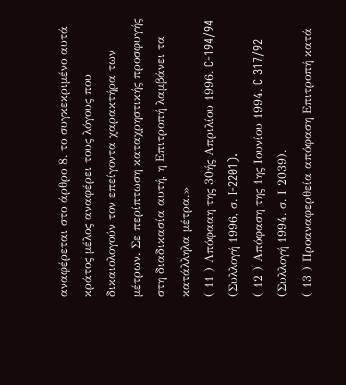αναφέρεται στο άρθρο 8. το συγκεκριμένο αυτά κράτος μέλος αναφέρει τους λόγους που δικαιολογούν τον επείγοντα χαρακτήρα των μέτρων. Σε περίπτωση καταχρηστικής προσφυγής στη διαδικασία αυτή, η Επιτροπή λαμβάνει τα κατάλληλα μέτρα.»
( 11 ) Λπόφααη της 30ής Απριλίου 1996. C-194/94 (Συλλογή 1996, σ. I-2201).
( 12 ) Απόφαση της 1ης Ιουνίου 1994. C 317/92 (Συλλογή 1994. σ. Ι 2039).
( 13 ) Προαναφερθεία απόφαση Επιτροπή κατά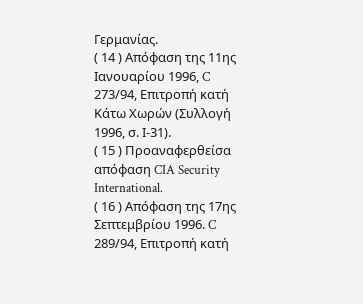Γερμανίας.
( 14 ) Απόφαση της 11ης Ιανουαρίου 1996, C 273/94, Επιτροπή κατή Κάτω Χωρών (Συλλογή 1996, σ. Ι-31).
( 15 ) Προαναφερθείσα απόφαση CIA Security International.
( 16 ) Απόφαση της 17ης Σεπτεμβρίου 1996. C 289/94, Επιτροπή κατή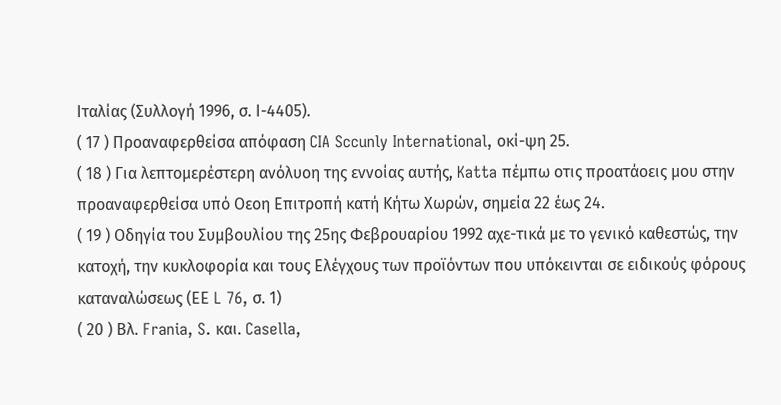Ιταλίας (Συλλογή 1996, σ. Ι-4405).
( 17 ) Προαναφερθείσα απόφαση CIA Sccunly International, οκί-ψη 25.
( 18 ) Για λεπτομερέστερη ανόλυοη της εννοίας αυτής, Katta πέμπω οτις προατάοεις μου στην προαναφερθείσα υπό Οεοη Επιτροπή κατή Κήτω Χωρών, σημεία 22 έως 24.
( 19 ) Οδηγία του Συμβουλίου της 25ης Φεβρουαρίου 1992 αχε-τικά με το γενικό καθεστώς, την κατοχή, την κυκλοφορία και τους Ελέγχους των προϊόντων που υπόκεινται σε ειδικούς φόρους καταναλώσεως (ΕΕ L 76, σ. 1)
( 20 ) Βλ. Frania, S. και. Casella,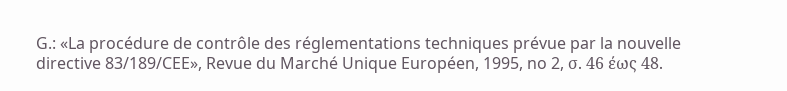G.: «La procédure de contrôle des réglementations techniques prévue par la nouvelle directive 83/189/CEE», Revue du Marché Unique Européen, 1995, no 2, σ. 46 έως 48.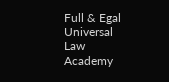Full & Egal Universal Law Academy